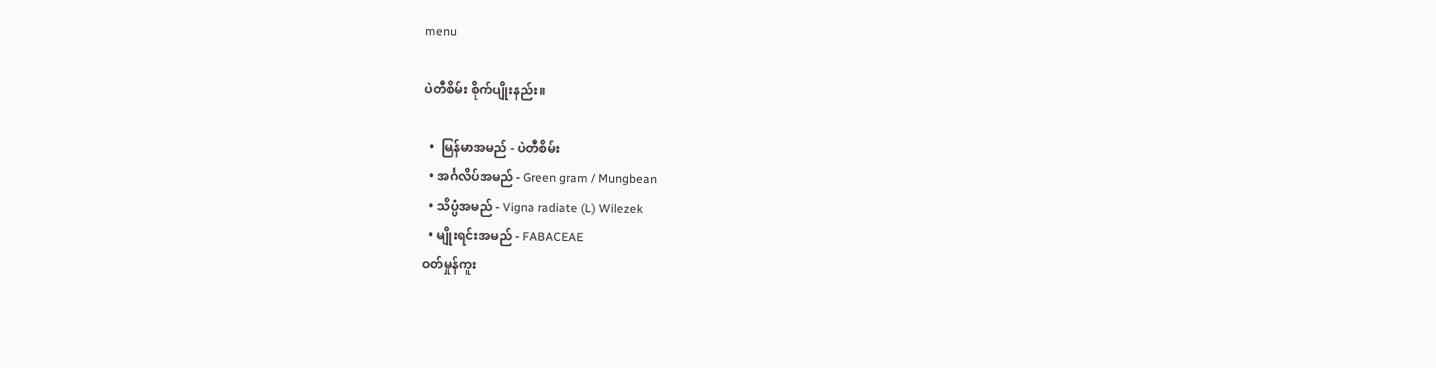menu

ပဲတီစိမ်း စိုက်ပျိုးနည်း။

  •  မြန်မာအမည် - ပဲတီစိမ်း
  • အင်္ဂလိပ်အမည် - Green gram / Mungbean
  • သိပ္ပံအမည် - Vigna radiate (L) Wilezek
  • မျိုးရင်းအမည် - FABACEAE
ဝတ်မှုန်ကူး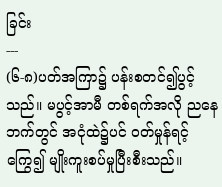ခြင်း
---
(၆-၈)ပတ်အကြာ၌ ပန်းစတင်၍ပွင့်သည်။ မပွင့်အာမီ တစ်ရက်အလို ညနေဘက်တွင် အငုံထဲ၌ပင် ဝတ်မှုန်ရင့်ကြွေ၍ မျိုးကူးစပ်မှုပြီးစီးသည်။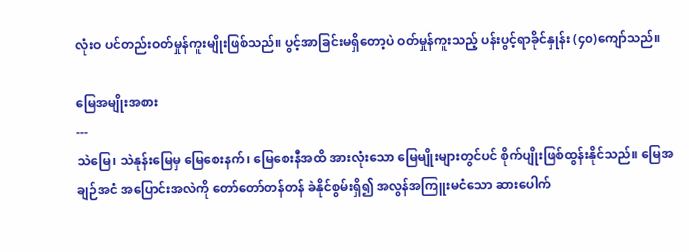လုံးဝ ပင်တည်းဝတ်မှုန်ကူးမျိုးဖြစ်သည်။ ပွင့်အာခြင်းမရှိတော့ပဲ ဝတ်မှုန်ကူးသည့် ပန်းပွင့်ရာခိုင်နှုန်း (၄၀)ကျော်သည်။

မြေအမျိုးအစား
---
သဲမြေ၊ သဲနုန်းမြေမှ မြေစေးနက်၊ မြေစေးနီအထိ အားလုံးသော မြေမျိုးများတွင်ပင် စိုက်ပျိုးဖြစ်ထွန်းနိုင်သည်။ မြေအချဉ်အငံ အပြောင်းအလဲကို တော်တော်တန်တန် ခဲနိုင်စွမ်းရှိ၍ အလွန်အကြူးမငံသော ဆားပေါက်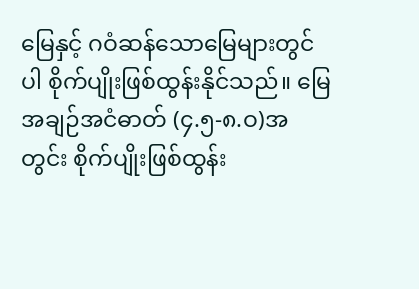မြေနှင့် ဂဝံဆန်သောမြေများတွင်ပါ စိုက်ပျိုးဖြစ်ထွန်းနိုင်သည်။ မြေအချဉ်အငံဓာတ် (၄.၅-၈.ဝ)အတွင်း စိုက်ပျိုးဖြစ်ထွန်း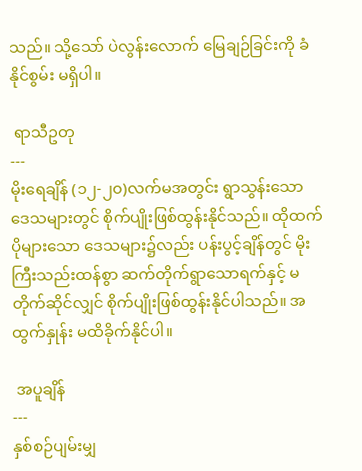သည်။ သို့သော် ပဲလွန်းလောက် မြေချဉ်ခြင်းကို ခံနိုင်စွမ်း မရှိပါ။

 ရာသီဥတု
---
မိုးရေချိန် (၁၂-၂၀)လက်မအတွင်း ရွာသွန်းသော ဒေသများတွင် စိုက်ပျိုးဖြစ်ထွန်းနိုင်သည်။ ထိုထက်ပိုများသော ဒေသများ၌လည်း ပန်းပွင့်ချိန်တွင် မိုးကြီးသည်းထန်စွာ ဆက်တိုက်ရွာသောရက်နှင့် မတိုက်ဆိုင်လျှင် စိုက်ပျိုးဖြစ်ထွန်းနိုင်ပါသည်။ အထွက်နှုန်း မထိခိုက်နိုင်ပါ။

 အပူချိန်
---
နှစ်စဉ်ပျမ်းမျှ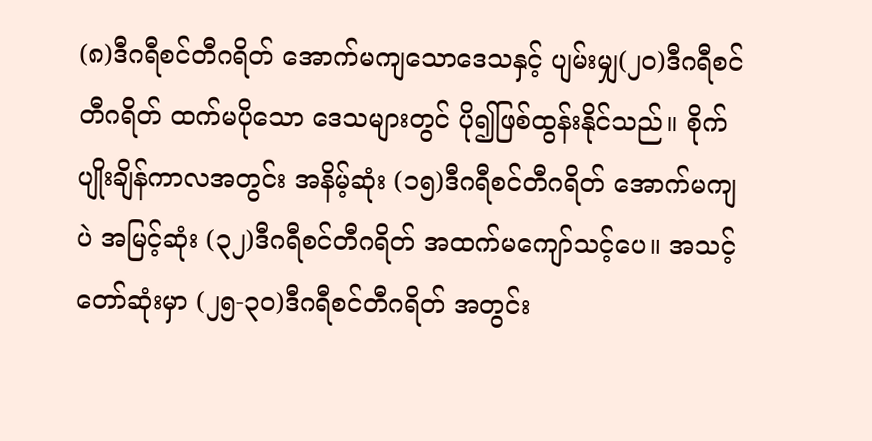(၈)ဒီဂရီစင်တီဂရိတ် အောက်မကျသောဒေသနှင့် ပျမ်းမျှ(၂၀)ဒီဂရီစင်တီဂရိတ် ထက်မပိုသော ဒေသများတွင် ပို၍ဖြစ်ထွန်းနိုင်သည်။ စိုက်ပျိုးချိန်ကာလအတွင်း အနိမ့်ဆုံး (၁၅)ဒီဂရီစင်တီဂရိတ် အောက်မကျပဲ အမြင့်ဆုံး (၃၂)ဒီဂရီစင်တီဂရိတ် အထက်မကျော်သင့်ပေ။ အသင့်တော်ဆုံးမှာ (၂၅-၃၀)ဒီဂရီစင်တီဂရိတ် အတွင်း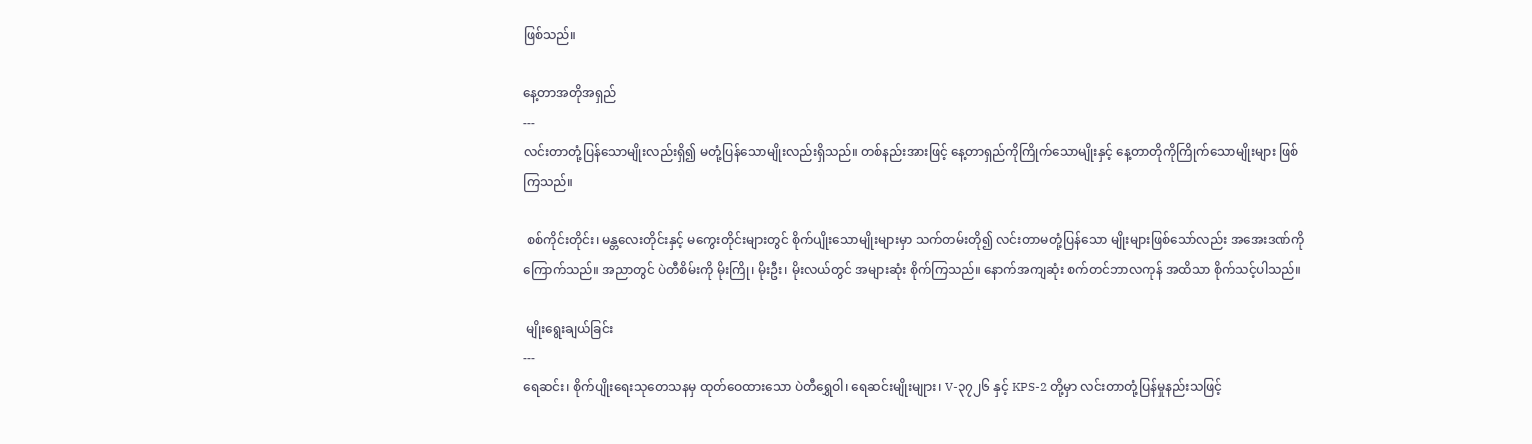ဖြစ်သည်။

နေ့တာအတိုအရှည်
---
လင်းတာတုံ့ပြန်သောမျိုးလည်းရှိ၍ မတုံ့ပြန်သောမျိုးလည်းရှိသည်။ တစ်နည်းအားဖြင့် နေ့တာရှည်ကိုကြိုက်သောမျိုးနှင့် နေ့တာတိုကိုကြိုက်သောမျိုးများ ဖြစ်ကြသည်။

 စစ်ကိုင်းတိုင်း၊ မန္တလေးတိုင်းနှင့် မကွေးတိုင်းများတွင် စိုက်ပျိုးသောမျိုးများမှာ သက်တမ်းတို၍ လင်းတာမတုံ့ပြန်သော မျိုးများဖြစ်သော်လည်း အအေးဒဏ်ကိုကြောက်သည်။ အညာတွင် ပဲတီစိမ်းကို မိုးကြို၊ မိုးဦး၊ မိုးလယ်တွင် အများဆုံး စိုက်ကြသည်။ နောက်အကျဆုံး စက်တင်ဘာလကုန် အထိသာ စိုက်သင့်ပါသည်။

 မျိုးရွေးချယ်ခြင်း
---
ရေဆင်း၊ စိုက်ပျိုးရေးသုတေသနမှ ထုတ်ဝေထားသော ပဲတီရွှေဝါ၊ ရေဆင်းမျိုးမျုား၊ V-၃၇၂၆ နှင့် KPS-2 တို့မှာ လင်းတာတုံ့ပြန်မှုနည်းသဖြင့်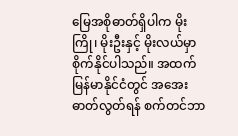မြေအစိုဓာတ်ရှိပါက မိုးကြို၊ မိုးဦးနှင့် မိုးလယ်မှာ စိုက်နိုင်ပါသည်။ အထက်မြန်မာနိုင်ငံတွင် အအေးဓာတ်လွတ်ရန် စက်တင်ဘာ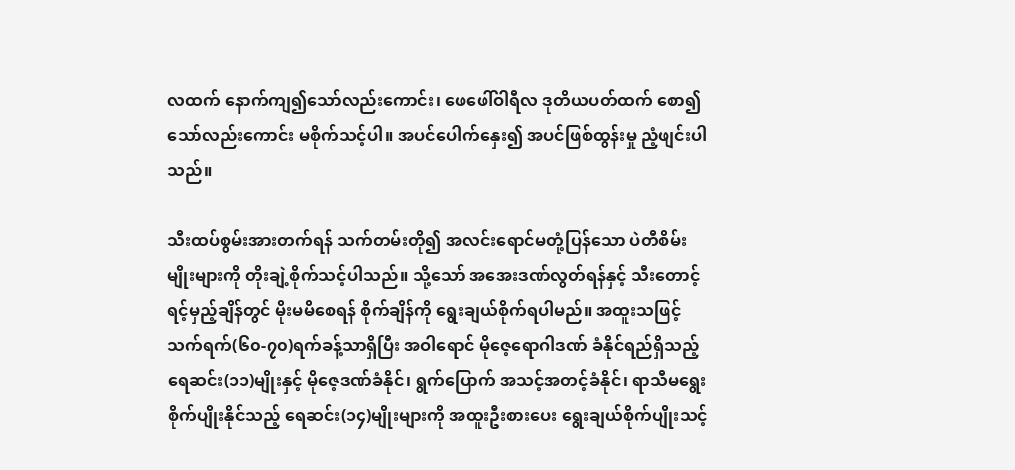လထက် နောက်ကျ၍သော်လည်းကောင်း၊ ဖေဖေါ်ဝါရီလ ဒုတိယပတ်ထက် စော၍သော်လည်းကောင်း မစိုက်သင့်ပါ။ အပင်ပေါက်နှေး၍ အပင်ဖြစ်ထွန်းမှု ညံ့ဖျင်းပါသည်။

သီးထပ်စွမ်းအားတက်ရန် သက်တမ်းတို၍ အလင်းရောင်မတုံ့ပြန်သော ပဲတီစိမ်းမျိုးများကို တိုးချဲ့စိုက်သင့်ပါသည်။ သို့သော် အအေးဒဏ်လွတ်ရန်နှင့် သီးတောင့်ရင့်မှည့်ချိန်တွင် မိုးမမိစေရန် စိုက်ချိန်ကို ရွေးချယ်စိုက်ရပါမည်။ အထူးသဖြင့် သက်ရက်(၆၀-၇၀)ရက်ခန့်သာရှိပြီး အဝါရောင် မိုဇေ့ရောဂါဒဏ် ခံနိုင်ရည်ရှိသည့် ရေဆင်း(၁၁)မျိုးနှင့် မိုဇေ့ဒဏ်ခံနိုင်၊ ရွက်ပြောက် အသင့်အတင့်ခံနိုင်၊ ရာသီမရွေး စိုက်ပျိုးနိုင်သည့် ရေဆင်း(၁၄)မျိုးများကို အထူးဦးစားပေး ရွေးချယ်စိုက်ပျိုးသင့်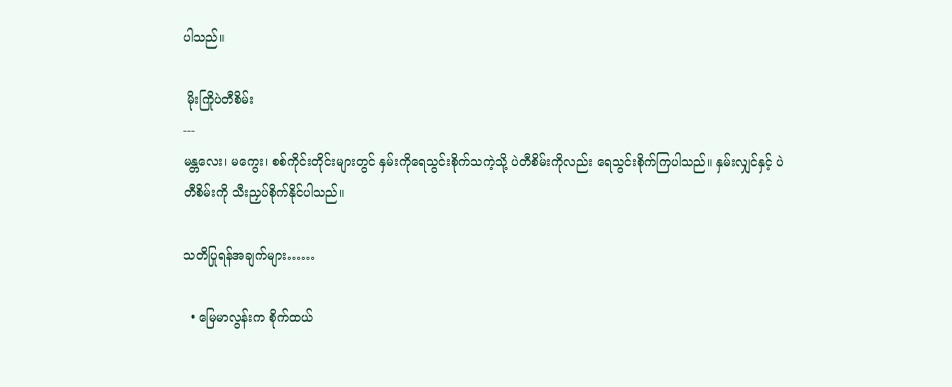ပါသည်။

 မိုးကြိုပဲတီစိမ်း
---
မန္တလေး၊ မကွေး၊ စစ်ကိုင်းတိုင်းများတွင် နှမ်းကိုရေသွင်းစိုက်သကဲ့သို့ ပဲတီစိမ်းကိုလည်း ရေသွင်းစိုက်ကြပါသည်။ နှမ်းလျှင်နှင့် ပဲတီစိမ်းကို သီးညှပ်စိုက်နိုင်ပါသည်။

သတိပြုရန်အချက်များ……

  • မြေမာလွန်းက စိုက်ထယ်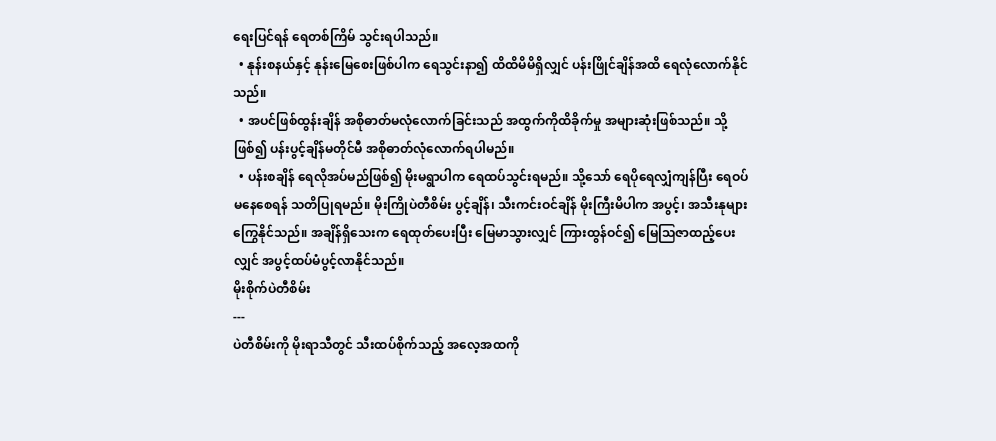ရေးပြင်ရန် ရေတစ်ကြိမ် သွင်းရပါသည်။
  • နုန်းစနယ်နှင့် နုန်းမြေစေးဖြစ်ပါက ရေသွင်းနာ၍ ထိထိမိမိရှိလျှင် ပန်းဖြိုင်ချိန်အထိ ရေလုံလောက်နိုင်သည်။
  • အပင်ဖြစ်ထွန်းချိန် အစိုဓာတ်မလုံလောက်ခြင်းသည် အထွက်ကိုထိခိုက်မှု အများဆုံးဖြစ်သည်။ သို့ဖြစ်၍ ပန်းပွင့်ချိန်မတိုင်မီ အစိုဓာတ်လုံလောက်ရပါမည်။
  • ပန်းစချိန် ရေလိုအပ်မည်ဖြစ်၍ မိုးမရွာပါက ရေထပ်သွင်းရမည်။ သို့သော် ရေပိုရေလျှံကျန်ပြီး ရေဝပ်မနေစေရန် သတိပြုရမည်။ မိုးကြိုပဲတီစိမ်း ပွင့်ချိန်၊ သီးကင်းဝင်ချိန် မိုးကြီးမိပါက အပွင့်၊ အသီးနုများ ကြွေနိုင်သည်။ အချိန်ရှိသေးက ရေထုတ်ပေးပြီး မြေမာသွားလျှင် ကြားထွန်ဝင်၍ မြေသြဇာထည့်ပေးလျှင် အပွင့်ထပ်မံပွင့်လာနိုင်သည်။
မိုးစိုက်ပဲတီစိမ်း
---
ပဲတီစိမ်းကို မိုးရာသီတွင် သီးထပ်စိုက်သည့် အလေ့အထကို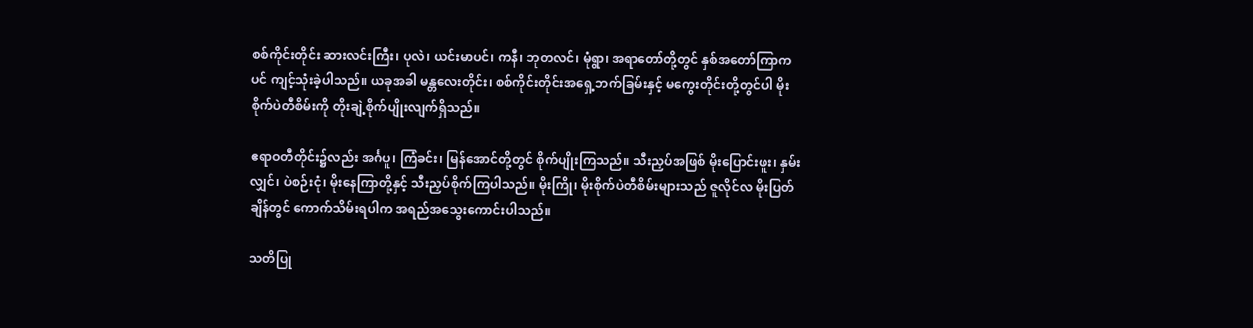စစ်ကိုင်းတိုင်း ဆားလင်းကြီး၊ ပုလဲ၊ ယင်းမာပင်၊ ကနီ၊ ဘုတလင်၊ မုံရွာ၊ အရာတော်တို့တွင် နှစ်အတော်ကြာကပင် ကျင့်သုံးခဲ့ပါသည်။ ယခုအခါ မန္တလေးတိုင်း၊ စစ်ကိုင်းတိုင်းအရှေ့ဘက်ခြမ်းနှင့် မကွေးတိုင်းတို့တွင်ပါ မိုးစိုက်ပဲတီစိမ်းကို တိုးချဲ့စိုက်ပျိုးလျက်ရှိသည်။

ဧရာဝတီတိုင်း၌လည်း အင်္ဂပူ၊ ကြံခင်း၊ မြန်အောင်တို့တွင် စိုက်ပျိုးကြသည်။ သီးညှပ်အဖြစ် မိုးပြောင်းဖူး၊ နှမ်းလျှင်၊ ပဲစဉ်းငုံ၊ မိုးနေကြာတို့နှင့် သီးညှပ်စိုက်ကြပါသည်။ မိုးကြို၊ မိုးစိုက်ပဲတီစိမ်းများသည် ဇူလိုင်လ မိုးပြတ်ချိန်တွင် ကောက်သိမ်းရပါက အရည်အသွေးကောင်းပါသည်။

သတိပြု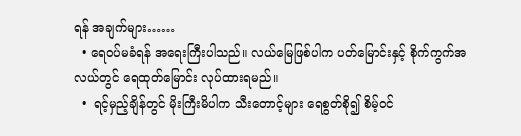ရန် အချက်များ……
  • ရေဝပ်မခံရန် အရေးကြီးပါသည်။ လယ်မြေဖြစ်ပါက ပတ်မြောင်းနှင့် စိုက်ကွက်အလယ်တွင် ရေထုတ်မြောင်း လုပ်ထားရမည်။
  •  ရင့်မှည့်ချိန်တွင် မိုးကြီးမိပါက သီးတောင့်များ ရေစွတ်စို၍ စိမ့်ဝင်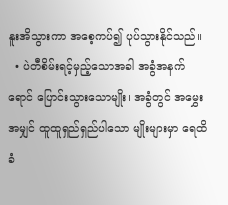နူးအိသွားကာ အစေ့ကပ်၍ ပုပ်သွားနိုင်သည်။
  • ပဲတီစိမ်းရင့်မှည့်သောအခါ အခွံအနက်ရောင် ပြောင်းသွားသောမျိုး၊ အခွံတွင် အမွှေးအမျှင် ထူထူရှည်ရှည်ပါသော မျိုးများမှာ ရေထိခံ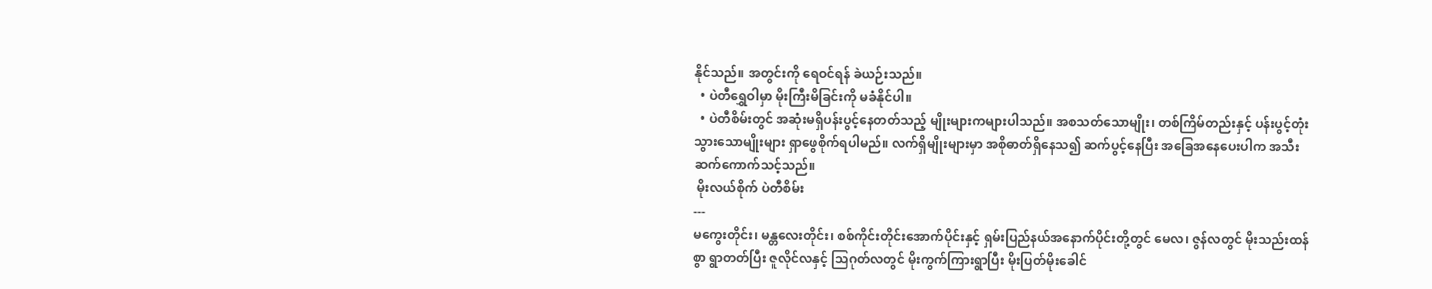နိုင်သည်။ အတွင်းကို ရေဝင်ရန် ခဲယဉ်းသည်။
  • ပဲတီရွှေဝါမှာ မိုးကြီးမိခြင်းကို မခံနိုင်ပါ။
  • ပဲတီစိမ်းတွင် အဆုံးမရှိပန်းပွင့်နေတတ်သည့် မျိုးများကများပါသည်။ အစသတ်သောမျိုး၊ တစ်ကြိမ်တည်းနှင့် ပန်းပွင့်တုံးသွားသောမျိုးများ ရှာဖွေစိုက်ရပါမည်။ လက်ရှိမျိုးများမှာ အစိုဓာတ်ရှိနေသ၍ ဆက်ပွင့်နေပြီး အခြေအနေပေးပါက အသီးဆက်ကောက်သင့်သည်။
 မိုးလယ်စိုက် ပဲတီစိမ်း
---
မကွေးတိုင်း၊ မန္တလေးတိုင်း၊ စစ်ကိုင်းတိုင်းအောက်ပိုင်းနှင့် ရှမ်းပြည်နယ်အနောက်ပိုင်းတို့တွင် မေလ၊ ဇွန်လတွင် မိုးသည်းထန်စွာ ရွာတတ်ပြီး ဇူလိုင်လနှင့် သြဂုတ်လတွင် မိုးကွက်ကြားရွာပြီး မိုးပြတ်မိုးခေါင်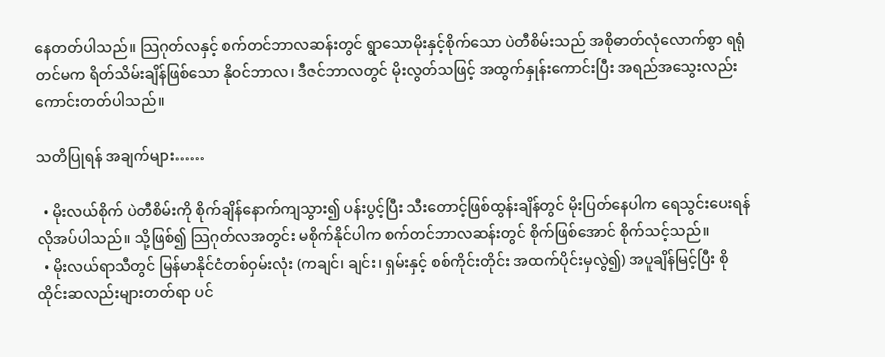နေတတ်ပါသည်။ သြဂုတ်လနှင့် စက်တင်ဘာလဆန်းတွင် ရွာသောမိုးနှင့်စိုက်သော ပဲတီစိမ်းသည် အစိုဓာတ်လုံလောက်စွာ ရရုံတင်မက ရိတ်သိမ်းချိန်ဖြစ်သော နိုဝင်ဘာလ၊ ဒီဇင်ဘာလတွင် မိုးလွတ်သဖြင့် အထွက်နှုန်းကောင်းပြီး အရည်အသွေးလည်း ကောင်းတတ်ပါသည်။

သတိပြုရန် အချက်များ……

  • မိုးလယ်စိုက် ပဲတီစိမ်းကို စိုက်ချိန်နောက်ကျသွား၍ ပန်းပွင့်ပြီး သီးတောင့်ဖြစ်ထွန်းချိန်တွင် မိုးပြတ်နေပါက ရေသွင်းပေးရန် လိုအပ်ပါသည်။ သို့ဖြစ်၍ သြဂုတ်လအတွင်း မစိုက်နိုင်ပါက စက်တင်ဘာလဆန်းတွင် စိုက်ဖြစ်အောင် စိုက်သင့်သည်။
  • မိုးလယ်ရာသီတွင် မြန်မာနိုင်ငံတစ်ဝှမ်းလုံး (ကချင်၊ ချင်း၊ ရှမ်းနှင့် စစ်ကိုင်းတိုင်း အထက်ပိုင်းမှလွဲ၍) အပူချိန်မြင့်ပြီး စိုထိုင်းဆလည်းများတတ်ရာ ပင်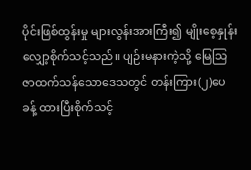ပိုင်းဖြစ်ထွန်းမှု များလွန်းအားကြီး၍ မျိုးစေ့နှုန်း လျှော့စိုက်သင့်သည်။ ပျဉ်းမနားကဲ့သို့ မြေသြဇာထက်သန်သောဒေသတွင် တန်းကြား(၂)ပေခန့် ထားပြီးစိုက်သင့်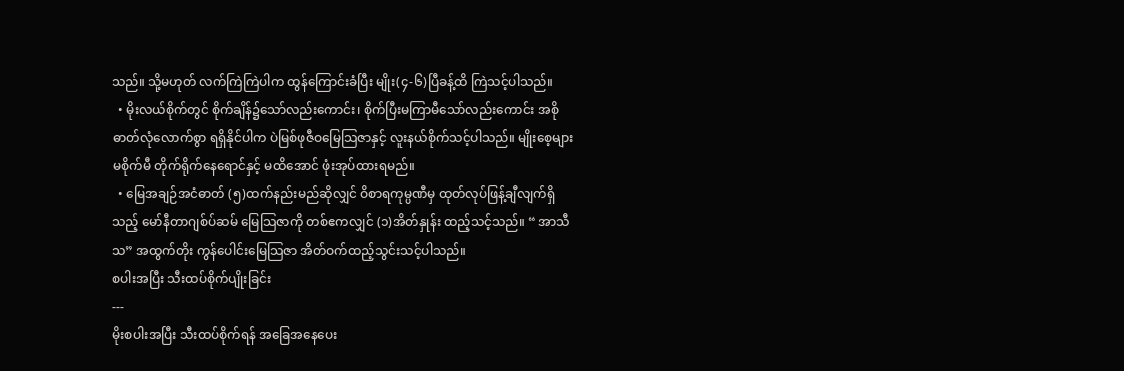သည်။ သို့မဟုတ် လက်ကြဲကြဲပါက ထွန်ကြောင်းခံပြီး မျိုး(၄-၆)ပြီခန့်ထိ ကြဲသင့်ပါသည်။
  • မိုးလယ်စိုက်တွင် စိုက်ချိန်၌သော်လည်းကောင်း၊ စိုက်ပြီးမကြာမီသော်လည်းကောင်း အစိုဓာတ်လုံလောက်စွာ ရရှိနိုင်ပါက ပဲမြစ်ဖုဇီဝမြေသြဇာနှင့် လူးနယ်စိုက်သင့်ပါသည်။ မျိုးစေ့များ မစိုက်မီ တိုက်ရိုက်နေရောင်နှင့် မထိအောင် ဖုံးအုပ်ထားရမည်။
  • မြေအချဉ်အငံဓာတ် (၅)ထက်နည်းမည်ဆိုလျှင် ဝိစာရကုမ္ပဏီမှ ထုတ်လုပ်ဖြန့်ချီလျက်ရှိသည့် မော်နီတာဂျစ်ပ်ဆမ် မြေသြဇာကို တစ်ဧကလျှင် (၁)အိတ်နှုန်း ထည့်သင့်သည်။ “ အာသီသ” အထွက်တိုး ကွန်ပေါင်းမြေသြဇာ အိတ်ဝက်ထည့်သွင်းသင့်ပါသည်။
စပါးအပြီး သီးထပ်စိုက်ပျိုးခြင်း
---
မိုးစပါးအပြီး သီးထပ်စိုက်ရန် အခြေအနေပေး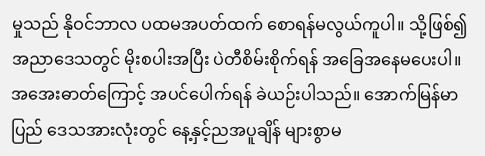မှုသည် နိုဝင်ဘာလ ပထမအပတ်ထက် စောရန်မလွယ်ကူပါ။ သို့ဖြစ်၍ အညာဒေသတွင် မိုးစပါးအပြီး ပဲတီစိမ်းစိုက်ရန် အခြေအနေမပေးပါ။ အအေးဓာတ်ကြောင့် အပင်ပေါက်ရန် ခဲယဉ်းပါသည်။ အောက်မြန်မာပြည် ဒေသအားလုံးတွင် နေ့နှင့်ညအပူချိန် များစွာမ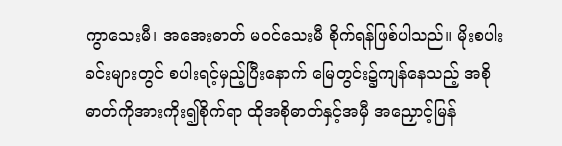ကွာသေးမီ၊ အအေးဓာတ် မဝင်သေးမီ စိုက်ရန်ဖြစ်ပါသည်။ မိုးစပါးခင်းများတွင် စပါးရင့်မှည့်ပြီးနောက် မြေတွင်း၌ကျန်နေသည့် အစိုဓာတ်ကိုအားကိုး၍စိုက်ရာ ထိုအစိုဓာတ်နှင့်အမှီ အညှောင့်မြန်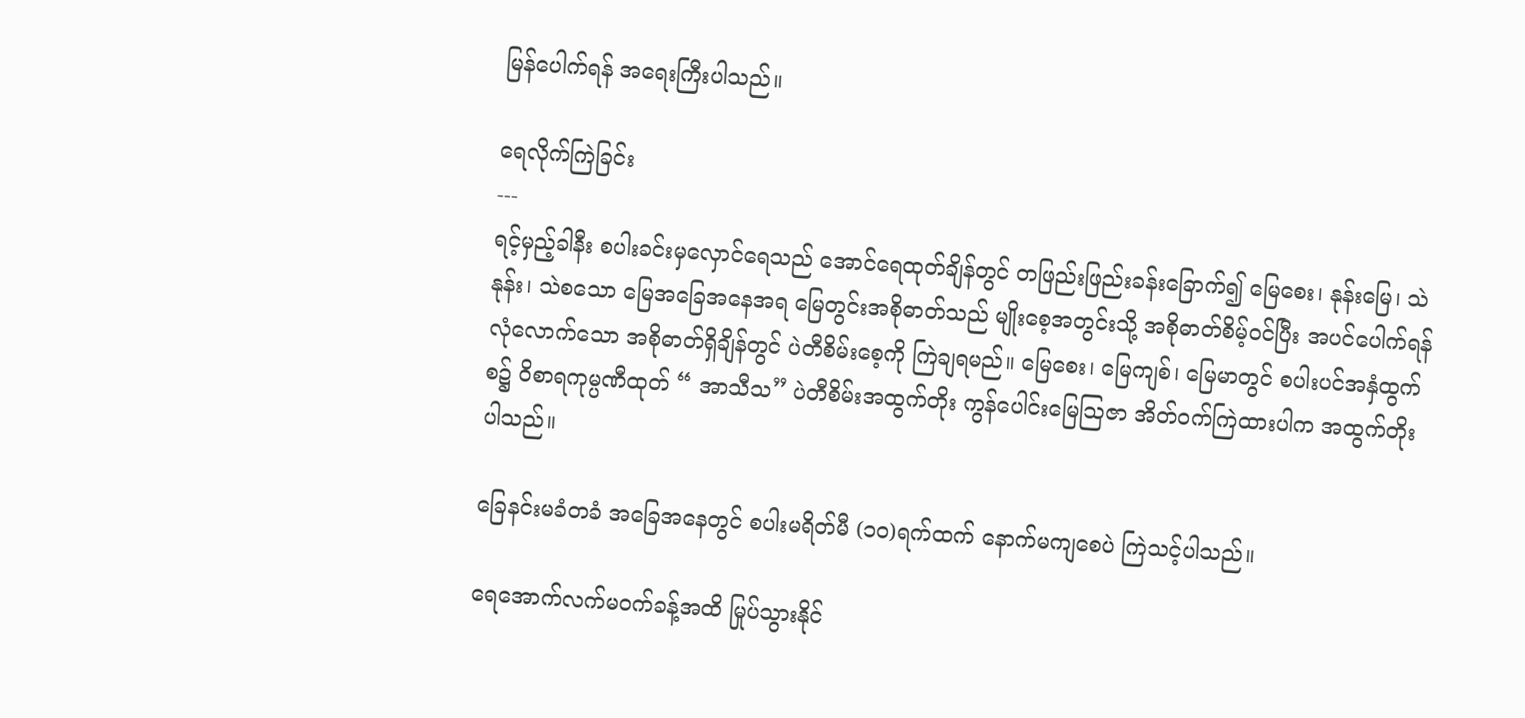မြန်ပေါက်ရန် အရေးကြီးပါသည်။

ရေလိုက်ကြဲခြင်း
---
ရင့်မှည့်ခါနီး စပါးခင်းမှလှောင်ရေသည် အောင်ရေထုတ်ချိန်တွင် တဖြည်းဖြည်းခန်းခြောက်၍ မြေစေး၊ နုန်းမြေ၊ သဲနုန်း၊ သဲစသော မြေအခြေအနေအရ မြေတွင်းအစိုဓာတ်သည် မျိုးစေ့အတွင်းသို့ အစိုဓာတ်စိမ့်ဝင်ပြီး အပင်ပေါက်ရန် လုံလောက်သော အစိုဓာတ်ရှိချိန်တွင် ပဲတီစိမ်းစေ့ကို ကြဲချရမည်။ မြေစေး၊ မြေကျစ်၊ မြေမာတွင် စပါးပင်အနှံထွက်စ၌ ဝိစာရကုမ္ပဏီထုတ် “ အာသီသ” ပဲတီစိမ်းအထွက်တိုး ကွန်ပေါင်းမြေသြဇာ အိတ်ဝက်ကြဲထားပါက အထွက်တိုးပါသည်။

ခြေနင်းမခံတခံ အခြေအနေတွင် စပါးမရိတ်မီ (၁၀)ရက်ထက် နောက်မကျစေပဲ ကြဲသင့်ပါသည်။

ရေအောက်လက်မဝက်ခန့်အထိ မြုပ်သွားနိုင်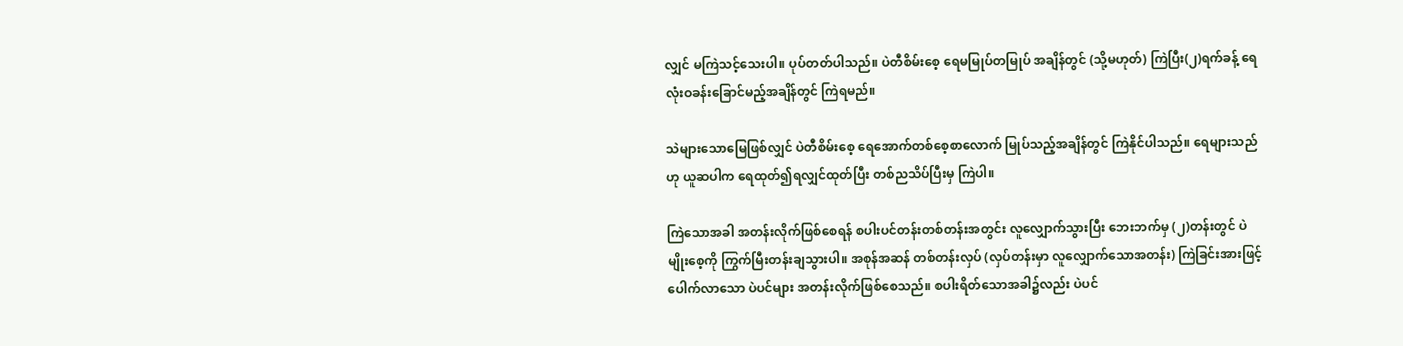လျှင် မကြဲသင့်သေးပါ။ ပုပ်တတ်ပါသည်။ ပဲတီစိမ်းစေ့ ရေမမြုပ်တမြုပ် အချိန်တွင် (သို့မဟုတ်) ကြဲပြီး(၂)ရက်ခန့် ရေလုံးဝခန်းခြောင်မည့်အချိန်တွင် ကြဲရမည်။

သဲများသောမြေဖြစ်လျှင် ပဲတီစိမ်းစေ့ ရေအောက်တစ်စေ့စာလောက် မြုပ်သည့်အချိန်တွင် ကြဲနိုင်ပါသည်။ ရေများသည်ဟု ယူဆပါက ရေထုတ်၍ရလျှင်ထုတ်ပြီး တစ်ညသိပ်ပြီးမှ ကြဲပါ။

ကြဲသောအခါ အတန်းလိုက်ဖြစ်စေရန် စပါးပင်တန်းတစ်တန်းအတွင်း လူလျှောက်သွားပြီး ဘေးဘက်မှ (၂)တန်းတွင် ပဲမျိုးစေ့ကို ကြွက်မြီးတန်းချသွားပါ။ အစုန်အဆန် တစ်တန်းလှပ် (လှပ်တန်းမှာ လူလျှောက်သောအတန်း) ကြဲခြင်းအားဖြင့် ပေါက်လာသော ပဲပင်များ အတန်းလိုက်ဖြစ်စေသည်။ စပါးရိတ်သောအခါ၌လည်း ပဲပင်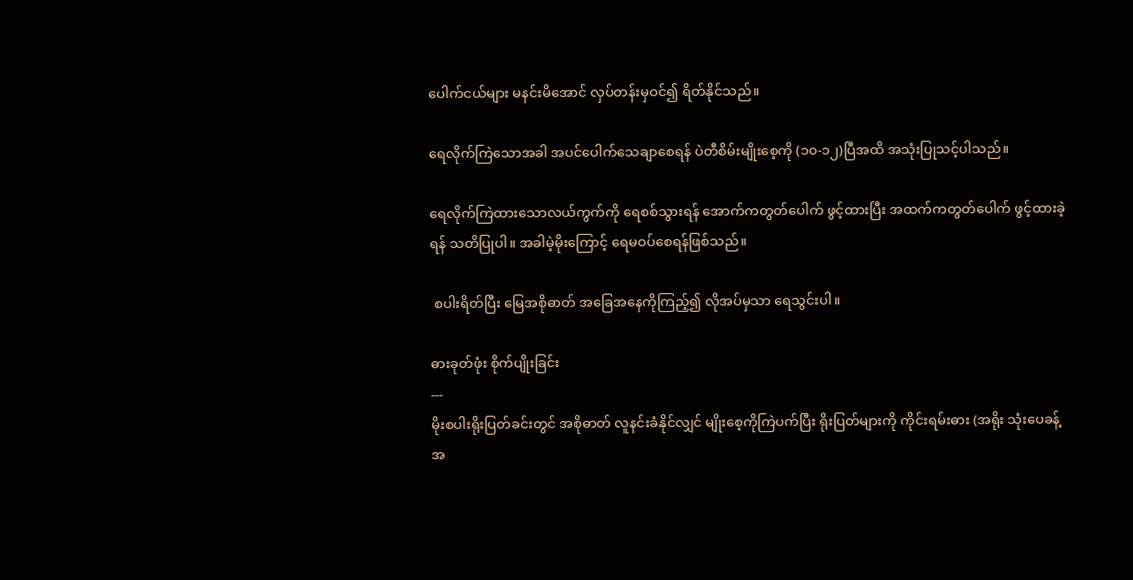ပေါက်ငယ်များ မနင်းမိအောင် လှပ်တန်းမှဝင်၍ ရိတ်နိုင်သည်။

ရေလိုက်ကြဲသောအခါ အပင်ပေါက်သေချာစေရန် ပဲတီစိမ်းမျိုးစေ့ကို (၁၀-၁၂)ပြီအထိ အသုံးပြုသင့်ပါသည်။

ရေလိုက်ကြဲထားသောလယ်ကွက်ကို ရေစစ်သွားရန် အောက်ကတွတ်ပေါက် ဖွင့်ထားပြီး အထက်ကတွတ်ပေါက် ဖွင့်ထားခဲ့ရန် သတိပြုပါ။ အခါမဲ့မိုးကြောင့် ရေမဝပ်စေရန်ဖြစ်သည်။

 စပါးရိတ်ပြီး မြေအစိုဓာတ် အခြေအနေကိုကြည့်၍ လိုအပ်မှသာ ရေသွင်းပါ။

ဓားခုတ်ဖုံး စိုက်ပျိုးခြင်း
---
မိုးစပါးရိုးပြတ်ခင်းတွင် အစိုဓာတ် လူနင်းခံနိုင်လျှင် မျိုးစေ့ကိုကြဲပက်ပြီး ရိုးပြတ်များကို ကိုင်းရမ်းဓား (အရိုး သုံးပေခန့် အ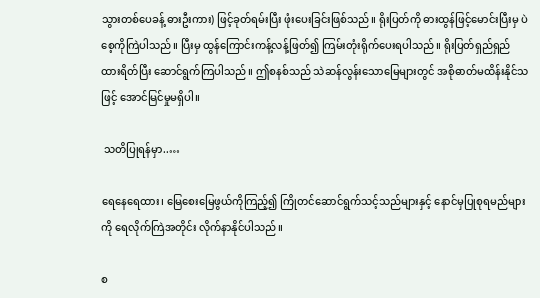သွားတစ်ပေခန့် ဓားဦးကား) ဖြင့်ခုတ်ရမ်းပြီး ဖုံးပေးခြင်းဖြစ်သည်။ ရိုးပြတ်ကို ဓားထွန်ဖြင့်မောင်းပြီးမှ ပဲစေ့ကိုကြဲပါသည်။ ပြီးမှ ထွန်ကြောင်းကန့်လန့်ဖြတ်၍ ကြမ်းတုံးရိုက်ပေးရပါသည်။ ရိုးပြတ်ရှည်ရှည်ထားရိတ်ပြီး ဆောင်ရွက်ကြပါသည်။ ဤစနစ်သည် သဲဆန်လွန်းသောမြေများတွင် အစိုဓာတ်မထိန်းနိုင်သဖြင့် အောင်မြင်မှုမရှိပါ။

 သတိပြုရန်မှာ..…

ရေနေရေထား၊ မြေစေးမြေဖွယ်ကိုကြည့်၍ ကြိုတင်ဆောင်ရွက်သင့်သည်များနှင့် နောင်မှပြုစုရမည်များကို ရေလိုက်ကြဲအတိုင်း လိုက်နာနိုင်ပါသည်။

စ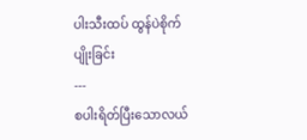ပါးသီးထပ် ထွန်ပဲစိုက်ပျိုးခြင်း
---
စပါးရိတ်ပြီးသောလယ်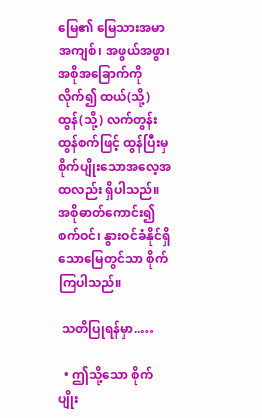မြေ၏ မြေသားအမာအကျစ်၊ အဖွယ်အဖွာ၊ အစိုအခြောက်ကိုလိုက်၍ ထယ်(သို့) ထွန်(သို့) လက်တွန်းထွန်စက်ဖြင့် ထွန်ပြီးမှ စိုက်ပျိုးသောအလေ့အထလည်း ရှိပါသည်။ အစိုဓာတ်ကောင်း၍ စက်ဝင်၊ နွားဝင်ခံနိုင်ရှိသောမြေတွင်သာ စိုက်ကြပါသည်။

 သတိပြုရန်မှာ..…

  • ဤသို့သော စိုက်ပျိုး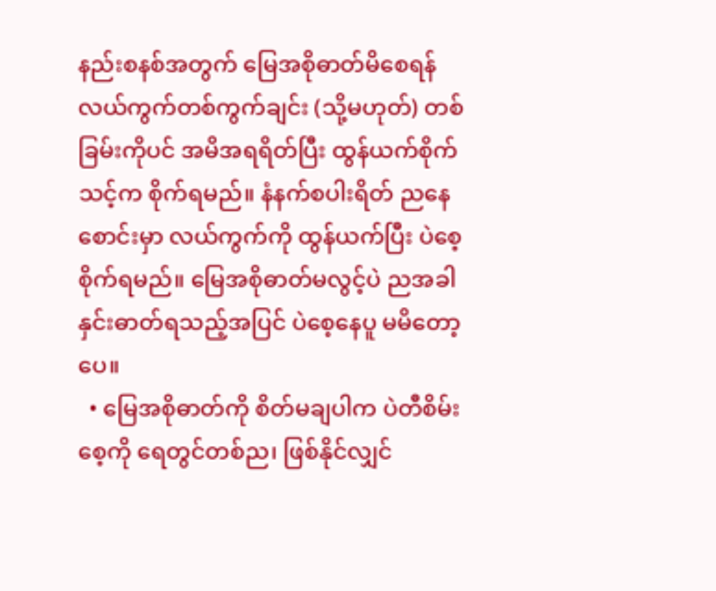နည်းစနစ်အတွက် မြေအစိုဓာတ်မိစေရန် လယ်ကွက်တစ်ကွက်ချင်း (သို့မဟုတ်) တစ်ခြမ်းကိုပင် အမိအရရိတ်ပြီး ထွန်ယက်စိုက်သင့်က စိုက်ရမည်။ နံနက်စပါးရိတ် ညနေစောင်းမှာ လယ်ကွက်ကို ထွန်ယက်ပြီး ပဲစေ့စိုက်ရမည်။ မြေအစိုဓာတ်မလွင့်ပဲ ညအခါ နှင်းဓာတ်ရသည့်အပြင် ပဲစေ့နေပူ မမိတော့ပေ။
  • မြေအစိုဓာတ်ကို စိတ်မချပါက ပဲတီစိမ်းစေ့ကို ရေတွင်တစ်ည၊ ဖြစ်နိုင်လျှင်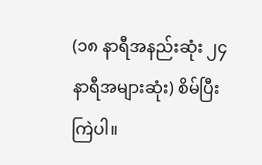(၁၈ နာရီအနည်းဆုံး ၂၄ နာရီအများဆုံး) စိမ်ပြီးကြဲပါ။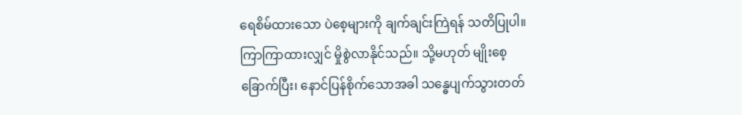ရေစိမ်ထားသော ပဲစေ့များကို ချက်ချင်းကြဲရန် သတိပြုပါ။ ကြာကြာထားလျှင် မှိုစွဲလာနိုင်သည်။ သို့မဟုတ် မျိုးစေ့ခြောက်ပြီး၊ နောင်ပြန်စိုက်သောအခါ သန္ဓေပျက်သွားတတ်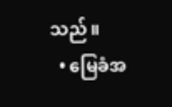သည်။
  • မြေခံအ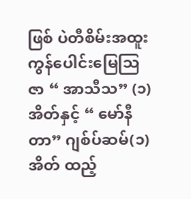ဖြစ် ပဲတီစိမ်းအထူး ကွန်ပေါင်းမြေသြဇာ “ အာသီသ” (၁)အိတ်နှင့် “ မော်နီတာ” ဂျစ်ပ်ဆမ်(၁)အိတ် ထည့်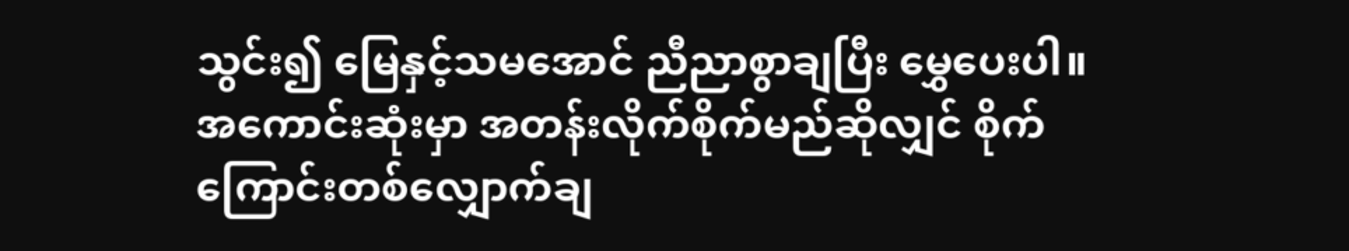သွင်း၍ မြေနှင့်သမအောင် ညီညာစွာချပြီး မွှေပေးပါ။ အကောင်းဆုံးမှာ အတန်းလိုက်စိုက်မည်ဆိုလျှင် စိုက်ကြောင်းတစ်လျှောက်ချ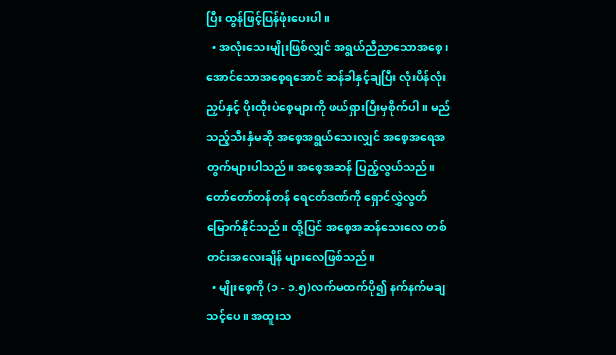ပြီး ထွန်ဖြင့်ပြန်ဖုံးပေးပါ။
  • အလုံးသေးမျိုးဖြစ်လျှင် အရွယ်ညီညာသောအစေ့၊ အောင်သောအစေ့ရအောင် ဆန်ခါနှင့်ချပြီး လုံးပိန်လုံးညှပ်နှင့် ပိုးထိုးပဲစေ့များကို ဖယ်ရှားပြီးမှစိုက်ပါ။ မည်သည့်သီးနှံမဆို အစေ့အရွယ်သေးလျှင် အစေ့အရေအတွက်များပါသည်။ အစေ့အဆန် ပြည့်လွယ်သည်။ တော်တော်တန်တန် ရေငတ်ဒဏ်ကို ရှောင်လွှဲလွတ်မြောက်နိုင်သည်။ ထို့ပြင် အစေ့အဆန်သေးလေ တစ်တင်းအလေးချိန် များလေဖြစ်သည်။
  • မျိုးစေ့ကို (၁ - ၁.၅)လက်မထက်ပို၍ နက်နက်မချသင့်ပေ။ အထူးသ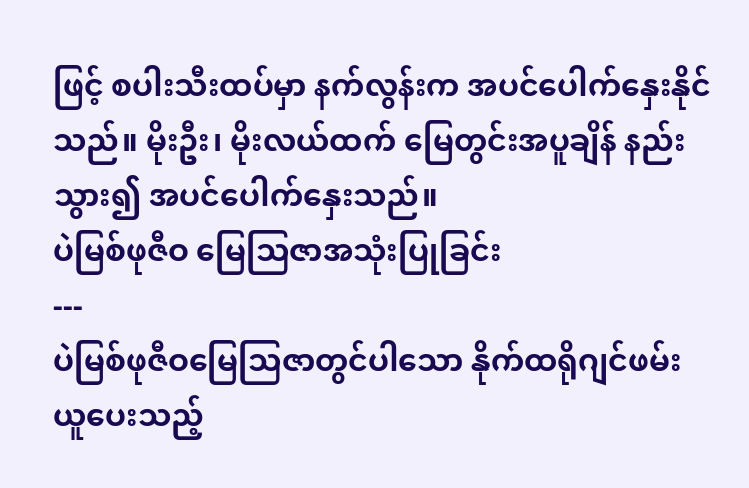ဖြင့် စပါးသီးထပ်မှာ နက်လွန်းက အပင်ပေါက်နှေးနိုင်သည်။ မိုးဦး၊ မိုးလယ်ထက် မြေတွင်းအပူချိန် နည်းသွား၍ အပင်ပေါက်နှေးသည်။
ပဲမြစ်ဖုဇီဝ မြေသြဇာအသုံးပြုခြင်း
---
ပဲမြစ်ဖုဇီဝမြေသြဇာတွင်ပါသော နိုက်ထရိုဂျင်ဖမ်းယူပေးသည့်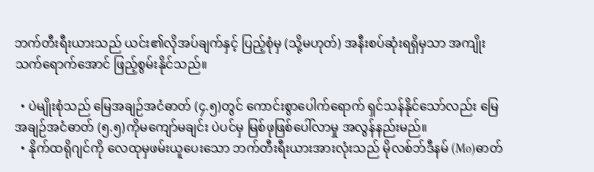ဘက်တီးရီးယားသည် ယင်း၏လိုအပ်ချက်နှင့် ပြည့်စုံမှ (သို့မဟုတ်) အနီးစပ်ဆုံးရရှိမှသာ အကျိုးသက်ရောက်အောင် ဖြည့်စွမ်းနိုင်သည်။

  • ပဲမျိုးစုံသည် မြေအချဉ်အငံဓာတ် (၄.၅)တွင် ကောင်းစွာပေါက်ရောက် ရှင်သန်နိုင်သော်လည်း မြေအချဉ်အငံဓာတ် (၅.၅)ကိုမကျော်မချင်း ပဲပင်မှ မြစ်ဖုဖြစ်ပေါ်လာမှု အလွန်နည်းမည်။
  • နိုက်ထရိုဂျင်ကို လေထုမှဖမ်းယူပေးသော ဘက်တီးရီးယားအားလုံးသည် မိုလစ်ဘ်ဒီနမ် (Mo)ဓာတ်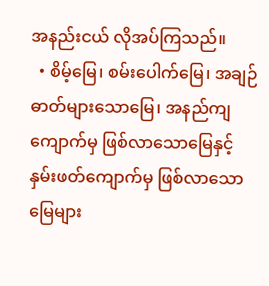အနည်းငယ် လိုအပ်ကြသည်။
  • စိမ့်မြေ၊ စမ်းပေါက်မြေ၊ အချဉ်ဓာတ်များသောမြေ၊ အနည်ကျကျောက်မှ ဖြစ်လာသောမြေနှင့် နှမ်းဖတ်ကျောက်မှ ဖြစ်လာသောမြေများ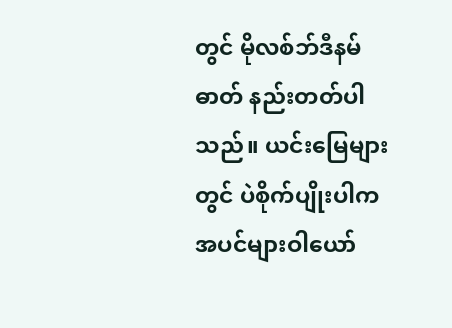တွင် မိုလစ်ဘ်ဒီနမ်ဓာတ် နည်းတတ်ပါသည်။ ယင်းမြေများတွင် ပဲစိုက်ပျိုးပါက အပင်များဝါယော်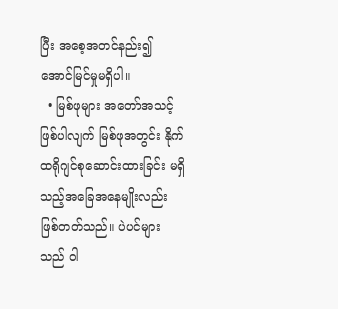ပြီး အစေ့အတင်နည်း၍ အောင်မြင်မှုမရှိပါ။
  • မြစ်ဖုများ အတော်အသင့် ဖြစ်ပါလျက် မြစ်ဖုအတွင်း နိုက်ထရိုဂျင်စုဆောင်းထားခြင်း မရှိသည့်အခြေအနေမျိုးလည်း ဖြစ်တတ်သည်။ ပဲပင်များသည် ဝါ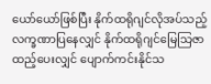ယော်ယော်ဖြစ်ပြီး နိုက်ထရိုဂျင်လိုအပ်သည့် လက္ခဏာပြနေလျှင် နိုက်ထရိုဂျင်မြေသြဇာ ထည့်ပေးလျှင် ပျောက်ကင်းနိုင်သ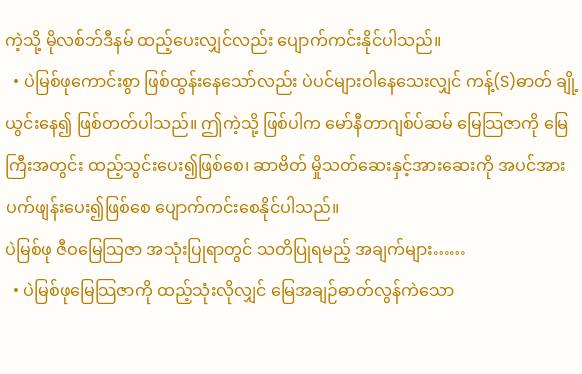ကဲ့သို့ မိုလစ်ဘ်ဒီနမ် ထည့်ပေးလျှင်လည်း ပျောက်ကင်းနိုင်ပါသည်။
  • ပဲမြစ်ဖုကောင်းစွာ ဖြစ်ထွန်းနေသော်လည်း ပဲပင်များဝါနေသေးလျှင် ကန့်(S)ဓာတ် ချို့ယွင်းနေ၍ ဖြစ်တတ်ပါသည်။ ဤကဲ့သို့ ဖြစ်ပါက မော်နီတာဂျစ်ပ်ဆမ် မြေသြဇာကို မြေကြီးအတွင်း ထည့်သွင်းပေး၍ဖြစ်စေ၊ ဆာဗိတ် မှိုသတ်ဆေးနှင့်အားဆေးကို အပင်အားပက်ဖျန်းပေး၍ဖြစ်စေ ပျောက်ကင်းစေနိုင်ပါသည်။
ပဲမြစ်ဖု ဇီဝမြေသြဇာ အသုံးပြုရာတွင် သတိပြုရမည့် အချက်များ……
  • ပဲမြစ်ဖုမြေသြဇာကို ထည့်သုံးလိုလျှင် မြေအချဉ်ဓာတ်လွန်ကဲသော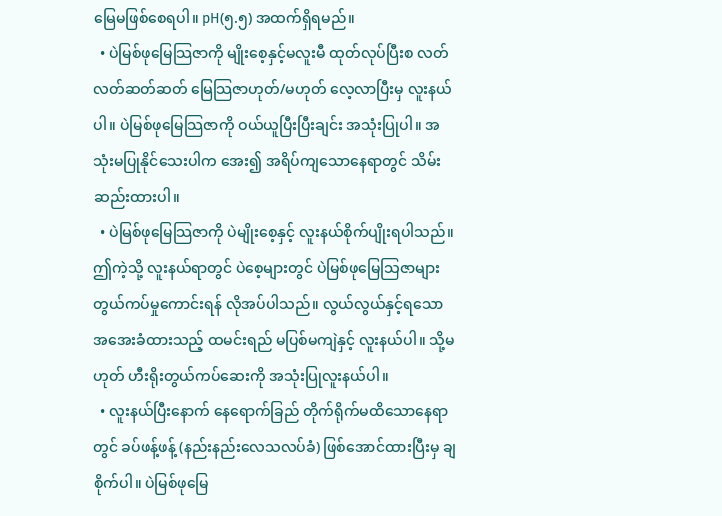မြေမဖြစ်စေရပါ။ pH(၅.၅) အထက်ရှိရမည်။
  • ပဲမြစ်ဖုမြေသြဇာကို မျိုးစေ့နှင့်မလူးမီ ထုတ်လုပ်ပြီးစ လတ်လတ်ဆတ်ဆတ် မြေသြဇာဟုတ်/မဟုတ် လေ့လာပြီးမှ လူးနယ်ပါ။ ပဲမြစ်ဖုမြေသြဇာကို ဝယ်ယူပြီးပြီးချင်း အသုံးပြုပါ။ အသုံးမပြုနိုင်သေးပါက အေး၍ အရိပ်ကျသောနေရာတွင် သိမ်းဆည်းထားပါ။
  • ပဲမြစ်ဖုမြေသြဇာကို ပဲမျိုးစေ့နှင့် လူးနယ်စိုက်ပျိုးရပါသည်။ ဤကဲ့သို့ လူးနယ်ရာတွင် ပဲစေ့များတွင် ပဲမြစ်ဖုမြေသြဇာများ တွယ်ကပ်မှုကောင်းရန် လိုအပ်ပါသည်။ လွယ်လွယ်နှင့်ရသော အအေးခံထားသည့် ထမင်းရည် မပြစ်မကျဲနှင့် လူးနယ်ပါ။ သို့မဟုတ် ဟီးရိုးတွယ်ကပ်ဆေးကို အသုံးပြုလူးနယ်ပါ။
  • လူးနယ်ပြီးနောက် နေရောက်ခြည် တိုက်ရိုက်မထိသောနေရာတွင် ခပ်ဖန့်ဖန့် (နည်းနည်းလေသလပ်ခံ) ဖြစ်အောင်ထားပြီးမှ ချစိုက်ပါ။ ပဲမြစ်ဖုမြေ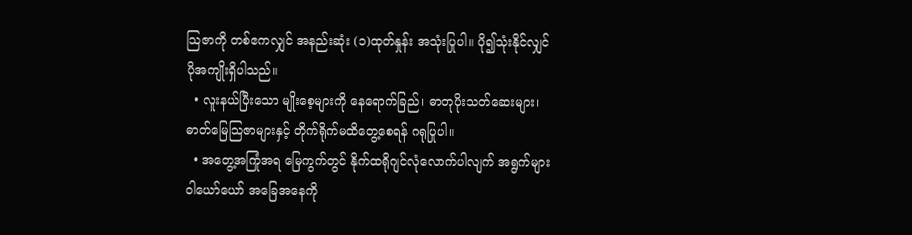သြဇာကို တစ်ဧကလျှင် အနည်းဆုံး (၁)ထုတ်နှုန်း အသုံးပြုပါ။ ပို၍သုံးနိုင်လျှင် ပိုအကျိုးရှိပါသည်။
  • လူးနယ်ပြီးသော မျိုးစေ့များကို နေရောက်ခြည်၊ ဓာတုပိုးသတ်ဆေးများ၊ ဓာတ်မြေသြဇာများနှင့် တိုက်ရိုက်မထိတွေ့စေရန် ဂရုပြုပါ။
  • အတွေ့အကြုံအရ မြေကွက်တွင် နိုက်ထရိုဂျင်လုံလောက်ပါလျက် အရွက်များ ဝါယော်ယော် အခြေအနေကို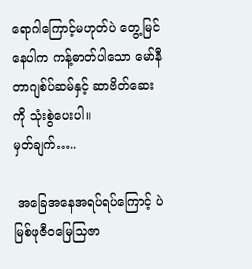ရောဂါကြောင့်မဟုတ်ပဲ တွေ့မြင်နေပါက ကန့်ဓာတ်ပါသော မော်နီတာဂျစ်ပ်ဆမ်နှင့် ဆာဗိတ်ဆေးကို သုံးစွဲပေးပါ။
မှတ်ချက်…..

 အခြေအနေအရပ်ရပ်ကြောင့် ပဲမြစ်ဖုဇီဝမြေသြဇာ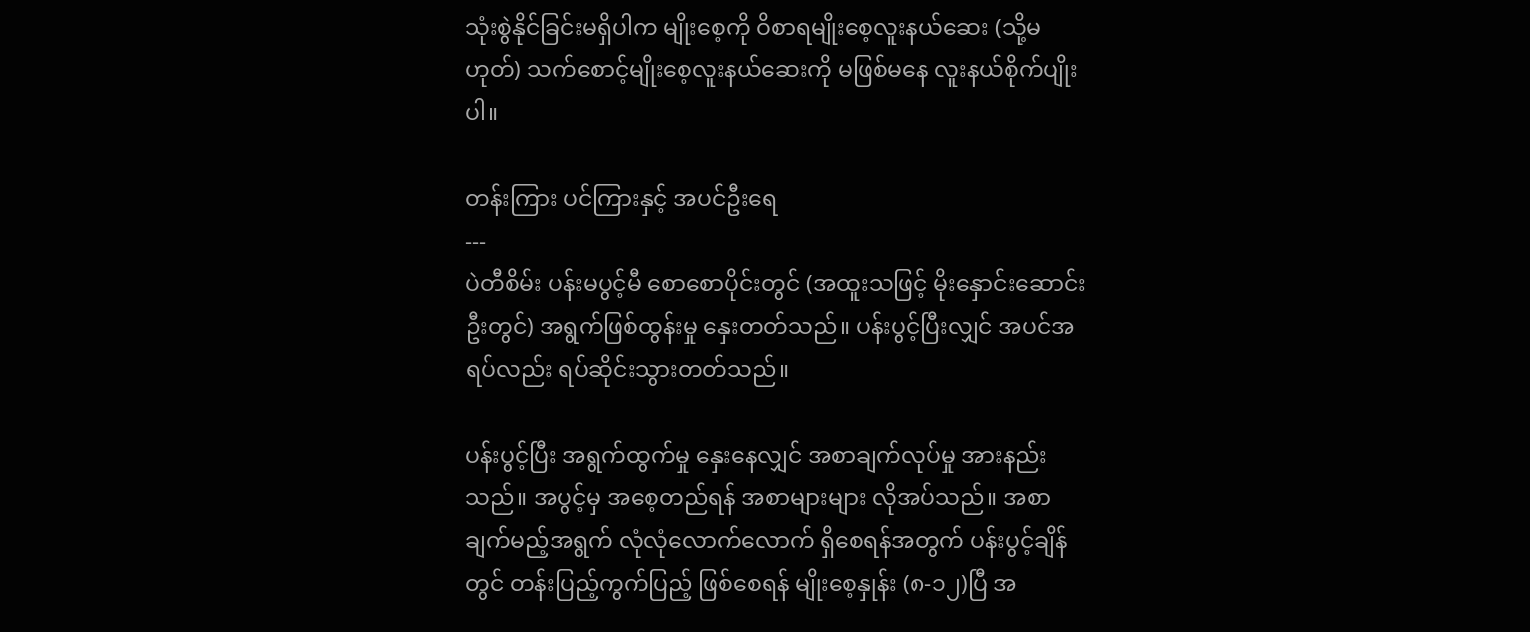သုံးစွဲနိုင်ခြင်းမရှိပါက မျိုးစေ့ကို ဝိစာရမျိုးစေ့လူးနယ်ဆေး (သို့မဟုတ်) သက်စောင့်မျိုးစေ့လူးနယ်ဆေးကို မဖြစ်မနေ လူးနယ်စိုက်ပျိုးပါ။

တန်းကြား ပင်ကြားနှင့် အပင်ဦးရေ
---
ပဲတီစိမ်း ပန်းမပွင့်မီ စောစောပိုင်းတွင် (အထူးသဖြင့် မိုးနှောင်းဆောင်းဦးတွင်) အရွက်ဖြစ်ထွန်းမှု နှေးတတ်သည်။ ပန်းပွင့်ပြီးလျှင် အပင်အရပ်လည်း ရပ်ဆိုင်းသွားတတ်သည်။

ပန်းပွင့်ပြီး အရွက်ထွက်မှု နှေးနေလျှင် အစာချက်လုပ်မှု အားနည်းသည်။ အပွင့်မှ အစေ့တည်ရန် အစာများများ လိုအပ်သည်။ အစာချက်မည့်အရွက် လုံလုံလောက်လောက် ရှိစေရန်အတွက် ပန်းပွင့်ချိန်တွင် တန်းပြည့်ကွက်ပြည့် ဖြစ်စေရန် မျိုးစေ့နှုန်း (၈-၁၂)ပြီ အ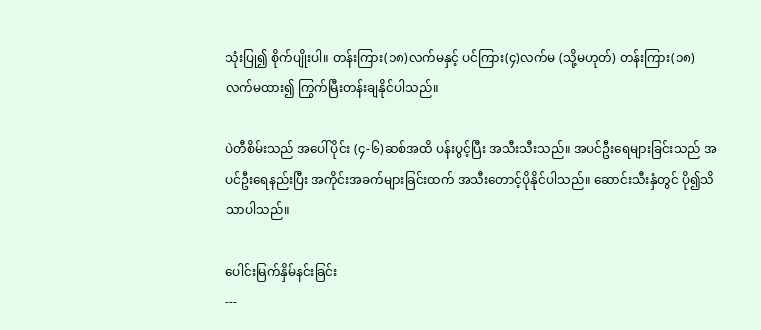သုံးပြု၍ စိုက်ပျိုးပါ။ တန်းကြား(၁၈)လက်မနှင့် ပင်ကြား(၄)လက်မ (သို့မဟုတ်) တန်းကြား(၁၈)လက်မထား၍ ကြွက်မြီးတန်းချနိုင်ပါသည်။

ပဲတီစိမ်းသည် အပေါ်ပိုင်း (၄-၆)ဆစ်အထိ ပန်းပွင့်ပြီး အသီးသီးသည်။ အပင်ဦးရေများခြင်းသည် အပင်ဦးရေနည်းပြီး အကိုင်းအခက်များခြင်းထက် အသီးတောင့်ပိုနိုင်ပါသည်။ ဆောင်းသီးနှံတွင် ပို၍သိသာပါသည်။

ပေါင်းမြက်နှိမ်နင်းခြင်း
---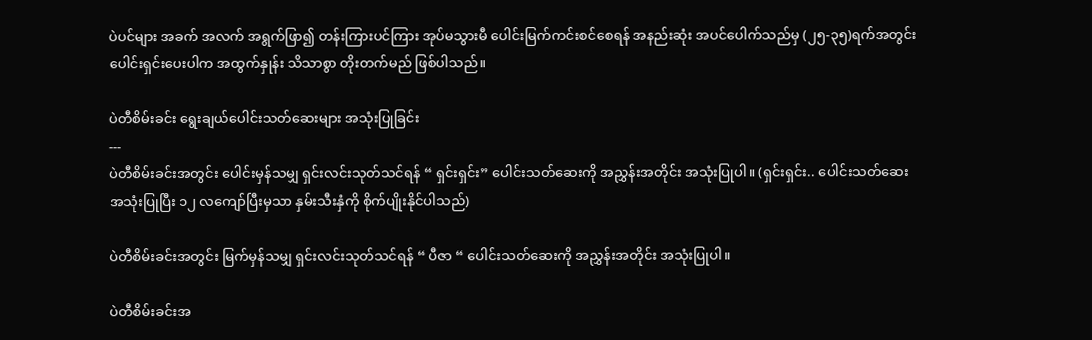ပဲပင်များ အခက် အလက် အရွက်ဖြာ၍ တန်းကြားပင်ကြား အုပ်မသွားမီ ပေါင်းမြက်ကင်းစင်စေရန် အနည်းဆုံး အပင်ပေါက်သည်မှ (၂၅-၃၅)ရက်အတွင်း ပေါင်းရှင်းပေးပါက အထွက်နှုန်း သိသာစွာ တိုးတက်မည် ဖြစ်ပါသည်။

ပဲတီစိမ်းခင်း ရွေးချယ်ပေါင်းသတ်ဆေးများ အသုံးပြုခြင်း
---
ပဲတီစိမ်းခင်းအတွင်း ပေါင်းမှန်သမျှ ရှင်းလင်းသုတ်သင်ရန် “ ရှင်းရှင်း” ပေါင်းသတ်ဆေးကို အညွှန်းအတိုင်း အသုံးပြုပါ။ (ရှင်းရှင်း.. ပေါင်းသတ်ဆေး အသုံးပြုပြီး ၁၂ လကျော်ပြီးမှသာ နှမ်းသီးနှံကို စိုက်ပျိုးနိုင်ပါသည်)

ပဲတီစိမ်းခင်းအတွင်း မြက်မှန်သမျှ ရှင်းလင်းသုတ်သင်ရန် “ ပီဇာ “ ပေါင်းသတ်ဆေးကို အညွှန်းအတိုင်း အသုံးပြုပါ။

ပဲတီစိမ်းခင်းအ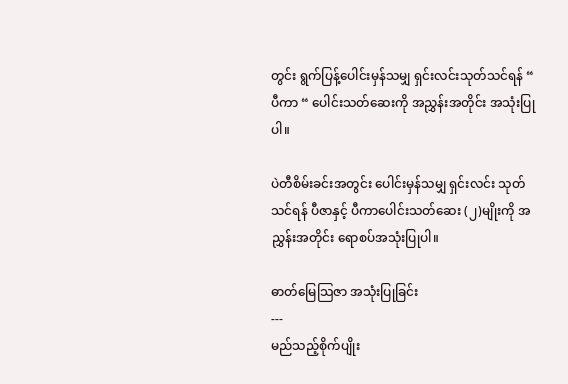တွင်း ရွက်ပြန့်ပေါင်းမှန်သမျှ ရှင်းလင်းသုတ်သင်ရန် “ ပီကာ “ ပေါင်းသတ်ဆေးကို အညွှန်းအတိုင်း အသုံးပြုပါ။

ပဲတီစိမ်းခင်းအတွင်း ပေါင်းမှန်သမျှ ရှင်းလင်း သုတ်သင်ရန် ပီဇာနှင့် ပီကာပေါင်းသတ်ဆေး (၂)မျိုးကို အညွှန်းအတိုင်း ရောစပ်အသုံးပြုပါ။

ဓာတ်မြေသြဇာ အသုံးပြုခြင်း
---
မည်သည့်စိုက်ပျိုး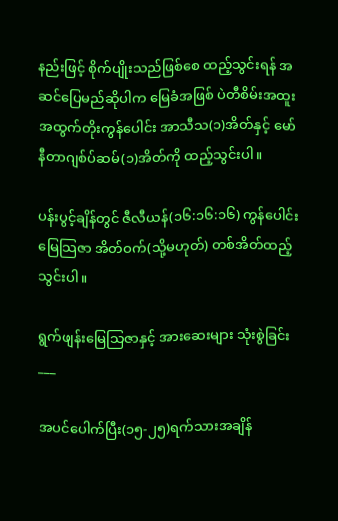နည်းဖြင့် စိုက်ပျိုးသည်ဖြစ်စေ ထည့်သွင်းရန် အဆင်ပြေမည်ဆိုပါက မြေခံအဖြစ် ပဲတီစိမ်းအထူး အထွက်တိုးကွန်ပေါင်း အာသီသ(၁)အိတ်နှင့် မော်နီတာဂျစ်ပ်ဆမ်(၁)အိတ်ကို ထည့်သွင်းပါ။

ပန်းပွင့်ချိန်တွင် ဇီလီယန်(၁၆:၁၆:၁၆) ကွန်ပေါင်းမြေသြဇာ အိတ်ဝက်(သို့မဟုတ်) တစ်အိတ်ထည့်သွင်းပါ။

ရွက်ဖျန်းမြေသြဇာနှင့် အားဆေးများ သုံးစွဲခြင်း ___

အပင်ပေါက်ပြီး(၁၅-၂၅)ရက်သားအချိန်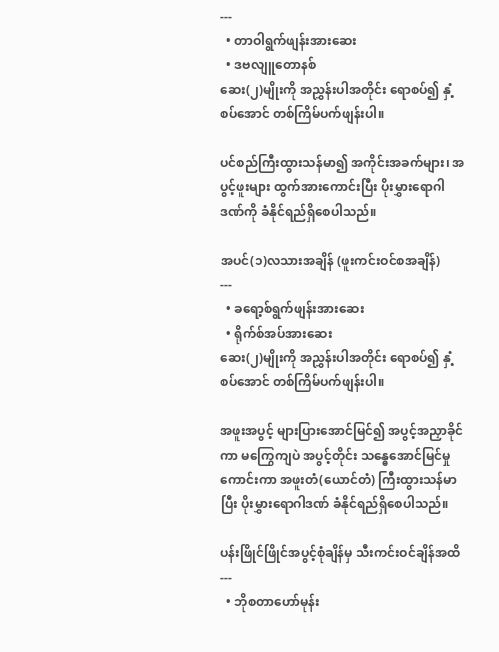---
  • တာဝါရွက်ဖျန်းအားဆေး
  • ဒဗလျူတောနစ်
ဆေး(၂)မျိုးကို အညွှန်းပါအတိုင်း ရောစပ်၍ နှံ့စပ်အောင် တစ်ကြိမ်ပက်ဖျန်းပါ။

ပင်စည်ကြီးထွားသန်မာ၍ အကိုင်းအခက်များ၊ အပွင့်ဖူးများ ထွက်အားကောင်းပြီး ပိုးမွှားရောဂါဒဏ်ကို ခံနိုင်ရည်ရှိစေပါသည်။

အပင်(၁)လသားအချိန် (ဖူးကင်းဝင်စအချိန်)
---
  • ခရော့စ်ရွက်ဖျန်းအားဆေး
  • ရိုက်စ်အပ်အားဆေး
ဆေး(၂)မျိုးကို အညွှန်းပါအတိုင်း ရောစပ်၍ နှံ့စပ်အောင် တစ်ကြိမ်ပက်ဖျန်းပါ။

အဖူးအပွင့် များပြားအောင်မြင်၍ အပွင့်အညှာခိုင်ကာ မကြွေကျပဲ အပွင့်တိုင်း သန္ဓေအောင်မြင်မှုကောင်းကာ အဖူးတံ(ယောင်တံ) ကြီးထွားသန်မာပြီး ပိုးမွှားရောဂါဒဏ် ခံနိုင်ရည်ရှိစေပါသည်။

ပန်းဖြိုင်ဖြိုင်အပွင့်စုံချိန်မှ သီးကင်းဝင်ချိန်အထိ
---
  • ဘိုစတာဟော်မုန်း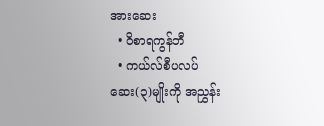အားဆေး
  • ဝိစာရကွန်ဘီ
  • ကယ်လ်စီပလပ်
ဆေး(၃)မျိုးကို အညွှန်း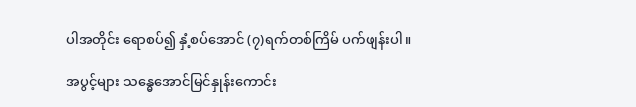ပါအတိုင်း ရောစပ်၍ နှံ့စပ်အောင် (၇)ရက်တစ်ကြိမ် ပက်ဖျန်းပါ။

အပွင့်များ သန္ဓေအောင်မြင်နှုန်းကောင်း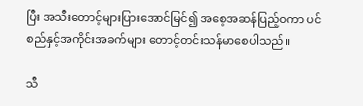ပြီး အသီးတောင့်များပြားအောင်မြင်၍ အစေ့အဆန်ပြည့်ဝကာ ပင်စည်နှင့်အကိုင်းအခက်များ တောင့်တင်းသန်မာစေပါသည်။

သီ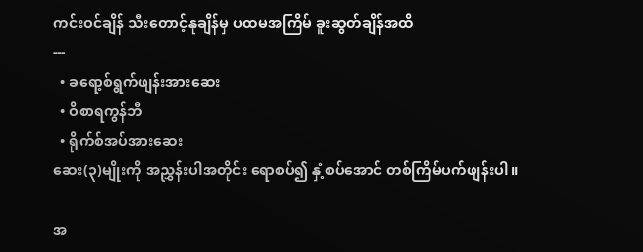ကင်းဝင်ချိန် သီးတောင့်နုချိန်မှ ပထမအကြိမ် ခူးဆွတ်ချိန်အထိ
---
  • ခရော့စ်ရွက်ဖျန်းအားဆေး
  • ဝိစာရကွန်ဘီ
  • ရိုက်စ်အပ်အားဆေး
ဆေး(၃)မျိုးကို အညွှန်းပါအတိုင်း ရောစပ်၍ နှံ့စပ်အောင် တစ်ကြိမ်ပက်ဖျန်းပါ။

အ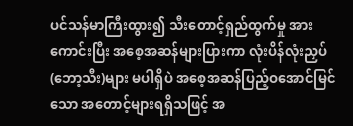ပင်သန်မာကြီးထွား၍ သီးတောင့်ရှည်ထွက်မှု အားကောင်းပြီး အစေ့အဆန်များပြားကာ လုံးပိန်လုံးညှပ်(ဘော့သီး)များ မပါရှိပဲ အစေ့အဆန်ပြည့်ဝအောင်မြင်သော အတောင့်များရရှိသဖြင့် အ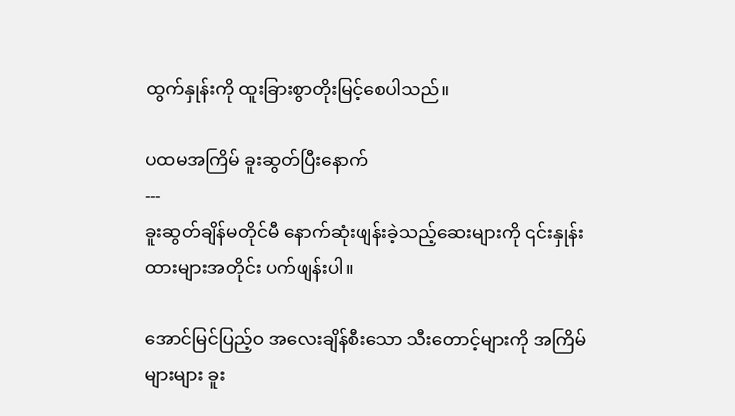ထွက်နှုန်းကို ထူးခြားစွာတိုးမြင့်စေပါသည်။

ပထမအကြိမ် ခူးဆွတ်ပြီးနောက်
---
ခူးဆွတ်ချိန်မတိုင်မီ နောက်ဆုံးဖျန်းခဲ့သည့်ဆေးများကို ၎င်းနှုန်းထားများအတိုင်း ပက်ဖျန်းပါ။

အောင်မြင်ပြည့်ဝ အလေးချိန်စီးသော သီးတောင့်များကို အကြိမ်များများ ခူး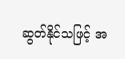ဆွတ်နိုင်သဖြင့် အ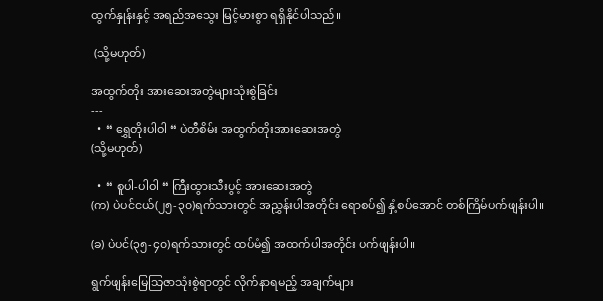ထွက်နှုန်းနှင့် အရည်အသွေး မြင့်မားစွာ ရရှိနိုင်ပါသည်။

 (သို့မဟုတ်)

အထွက်တိုး အားဆေးအတွဲများသုံးစွဲခြင်း
---
  •  “ ရွှေတိုးပါဝါ “ ပဲတီစိမ်း အထွက်တိုးအားဆေးအတွဲ
(သို့မဟုတ်)

  •  “ စူပါ-ပါဝါ “ ကြီးထွားသီးပွင့် အားဆေးအတွဲ
(က) ပဲပင်ငယ်(၂၅-၃၀)ရက်သားတွင် အညွှန်းပါအတိုင်း ရောစပ်၍ နှံ့စပ်အောင် တစ်ကြိမ်ပက်ဖျန်းပါ။

(ခ) ပဲပင်(၃၅-၄၀)ရက်သားတွင် ထပ်မံ၍ အထက်ပါအတိုင်း ပက်ဖျန်းပါ။

ရွက်ဖျန်းမြေသြဇာသုံးစွဲရာတွင် လိုက်နာရမည့် အချက်များ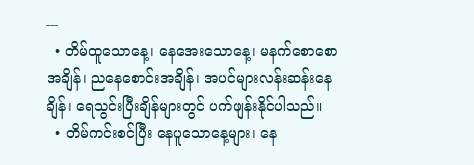---
  • တိမ်ထူသောနေ့၊ နေအေးသောနေ့၊ မနက်စောစောအချိန်၊ ညနေစောင်းအချိန်၊ အပင်များလန်းဆန်းနေချိန်၊ ရေသွင်းပြီးချိန်များတွင် ပက်ဖျန်းနိုင်ပါသည်။
  • တိမ်ကင်းစင်ပြီး နေပူသောနေ့များ၊ နေ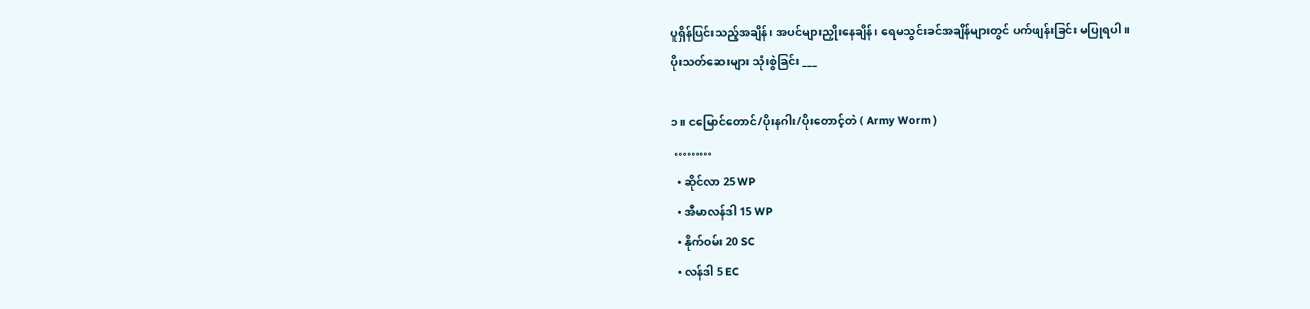ပူရှိန်ပြင်းသည့်အချိန်၊ အပင်များညှိုးနေချိန်၊ ရေမသွင်းခင်အချိန်များတွင် ပက်ဖျန်းခြင်း မပြုရပါ။
ပိုးသတ်ဆေးများ သုံးစွဲခြင်း ___

၁။ ငမြောင်တောင်/ပိုးနဂါး/ပိုးတောင့်တဲ ( Army Worm )
 ………
  • ဆိုင်လာ 25 WP
  • အီမာလန်ဒါ 15 WP
  • နိုက်ဝမ်း 20 SC
  • လန်ဒါ 5 EC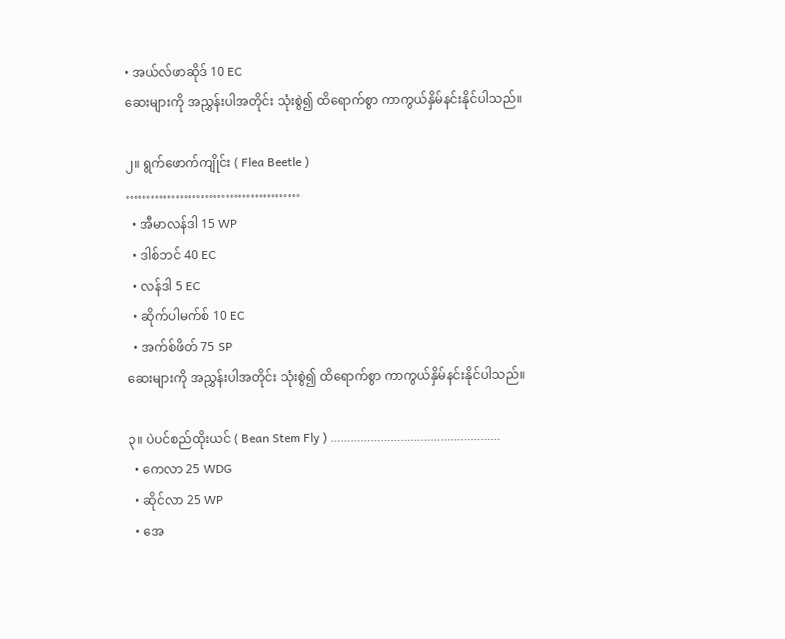• အယ်လ်ဖာဆိုဒ် 10 EC
ဆေးများကို အညွှန်းပါအတိုင်း သုံးစွဲ၍ ထိရောက်စွာ ကာကွယ်နှိမ်နင်းနိုင်ပါသည်။

၂။ ရွက်ဖောက်ကျိုင်း ( Flea Beetle )
……………………………………
  • အီမာလန်ဒါ 15 WP
  • ဒါစ်ဘင် 40 EC
  • လန်ဒါ 5 EC
  • ဆိုက်ပါမက်စ် 10 EC
  • အက်စ်ဖိတ် 75 SP
ဆေးများကို အညွှန်းပါအတိုင်း သုံးစွဲ၍ ထိရောက်စွာ ကာကွယ်နှိမ်နင်းနိုင်ပါသည်။

၃။ ပဲပင်စည်ထိုးယင် ( Bean Stem Fly ) ……………………………………………
  • ကေလာ 25 WDG
  • ဆိုင်လာ 25 WP
  • အေ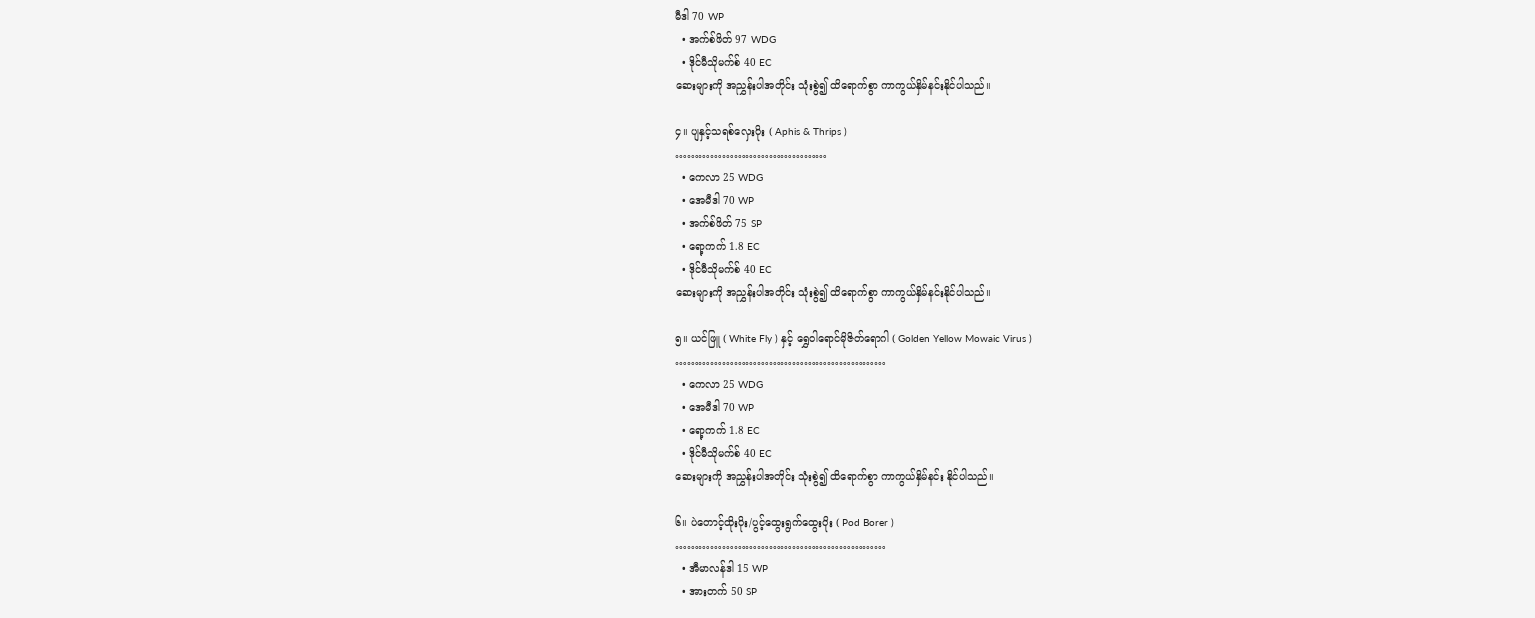မီဒါ 70 WP
  • အက်စ်ဖိတ် 97 WDG
  • ဒိုင်မီသိုမက်စ် 40 EC
ဆေးများကို အညွှန်းပါအတိုင်း သုံးစွဲ၍ ထိရောက်စွာ ကာကွယ်နှိမ်နင်းနိုင်ပါသည်။

၄။ ပျနှင့်သရစ်လှေးပိုး ( Aphis & Thrips )
…………………………………
  • ကေလာ 25 WDG
  • အေမီဒါ 70 WP
  • အက်စ်ဖိတ် 75 SP
  • ရော့ကက် 1.8 EC
  • ဒိုင်မီသိုမက်စ် 40 EC
ဆေးများကို အညွှန်းပါအတိုင်း သုံးစွဲ၍ ထိရောက်စွာ ကာကွယ်နှိမ်နင်းနိုင်ပါသည်။

၅။ ယင်ဖြူ ( White Fly ) နှင့် ရွှေဝါရောင်မိုဇိတ်ရောဂါ ( Golden Yellow Mowaic Virus )
………………………………………………
  • ကေလာ 25 WDG
  • အေမီဒါ 70 WP
  • ရော့ကက် 1.8 EC
  • ဒိုင်မီသိုမက်စ် 40 EC
ဆေးများကို အညွှန်းပါအတိုင်း သုံးစွဲ၍ ထိရောက်စွာ ကာကွယ်နှိမ်နင်း နိုင်ပါသည်။

၆။ ပဲတောင့်ထိုးပိုး/ပွင့်ထွေးရွက်ထွေးပိုး ( Pod Borer )
………………………………………………
  • အီမာလန်ဒါ 15 WP
  • အားတက် 50 SP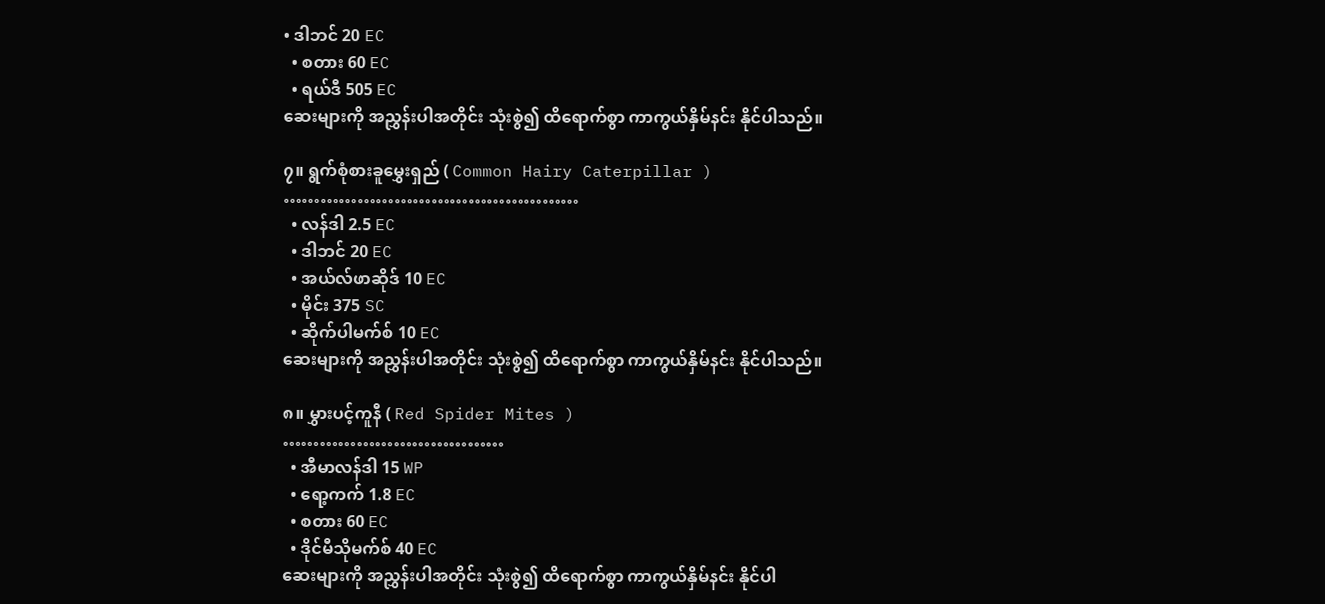• ဒါဘင် 20 EC
  • စတား 60 EC
  • ရယ်ဒီ 505 EC
ဆေးများကို အညွှန်းပါအတိုင်း သုံးစွဲ၍ ထိရောက်စွာ ကာကွယ်နှိမ်နင်း နိုင်ပါသည်။

၇။ ရွက်စုံစားခူမွှေးရှည် ( Common Hairy Caterpillar )
…………………………………………
  • လန်ဒါ 2.5 EC
  • ဒါဘင် 20 EC
  • အယ်လ်ဖာဆိုဒ် 10 EC
  • မိုင်း 375 SC
  • ဆိုက်ပါမက်စ် 10 EC
ဆေးများကို အညွှန်းပါအတိုင်း သုံးစွဲ၍ ထိရောက်စွာ ကာကွယ်နှိမ်နင်း နိုင်ပါသည်။

၈။ မွှားပင့်ကူနီ ( Red Spider Mites )
………………………………
  • အီမာလန်ဒါ 15 WP
  • ရော့ကက် 1.8 EC
  • စတား 60 EC
  • ဒိုင်မီသိုမက်စ် 40 EC
ဆေးများကို အညွှန်းပါအတိုင်း သုံးစွဲ၍ ထိရောက်စွာ ကာကွယ်နှိမ်နင်း နိုင်ပါ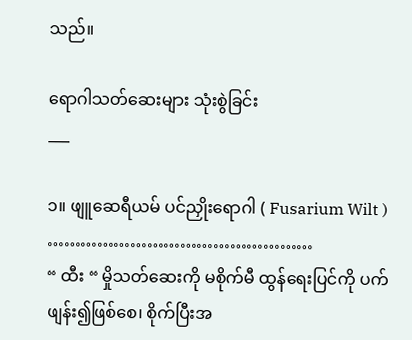သည်။

ရောဂါသတ်ဆေးများ သုံးစွဲခြင်း
___

၁။ ဖျူဆေရီယမ် ပင်ညှိုးရောဂါ ( Fusarium Wilt )
…………………………………………
“ ထီး “ မှိုသတ်ဆေးကို မစိုက်မီ ထွန်ရေးပြင်ကို ပက်ဖျန်း၍ဖြစ်စေ၊ စိုက်ပြီးအ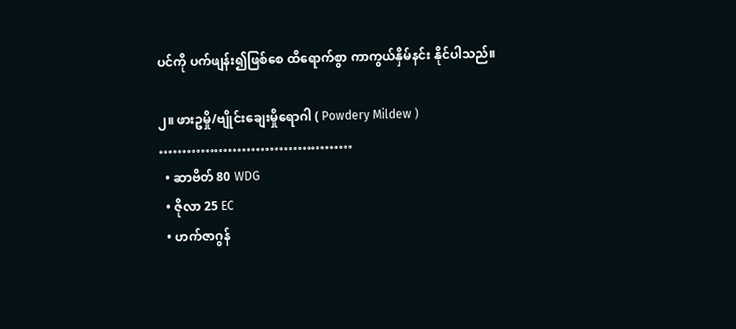ပင်ကို ပက်ဖျန်း၍ဖြစ်စေ ထိရောက်စွာ ကာကွယ်နှိမ်နင်း နိုင်ပါသည်။

၂။ ဖားဥမှို/ဗျိုင်းချေးမှိုရောဂါ ( Powdery Mildew )
……………………………………
  • ဆာဗိတ် 80 WDG
  • ဇိုလာ 25 EC
  • ဟက်ဇာဂွန်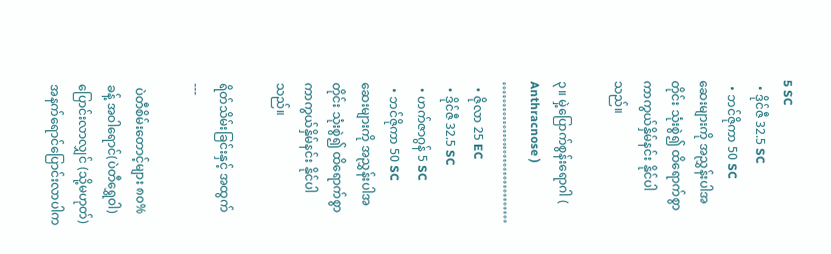5 SC
  • ဒိုင်ဇီ 32.5 SC
  • ဘင်ဇိုကာ 50 SC
ဆေးများကို အညွှန်းပါအတိုင်း သုံးစွဲ၍ ထိရောက်စွာ ကာကွယ်နှိမ်နင်း နိုင်ပါသည်။

၃။ မှဲ့ပြောက်စွန်းရောဂါ ( Anthracnose )
……………………………
  • ဇိုလာ 25 EC
  • ဒိုင်ဇီ 32.5 SC
  • ဟက်ဇာဂွန် 5 SC
  • ဘင်ဇိုကာ 50 SC
ဆေးများကို အညွှန်းပါအတိုင်း သုံးစွဲ၍ ထိရောက်စွာ ကာကွယ်နှိမ်နင်း နိုင်ပါသည်။

ရိတ်သိမ်းခြင်းနှင့် အထွက်
---

 ပဲတီစိမ်းတောင့်များ ၈၀%ခန့် အဝါရောင်(ပဲတီရွှေဝါ) ပြောင်းလာလျှင် (သို့မဟုတ်) အနက်ရောင်ပြောင်းလာပါက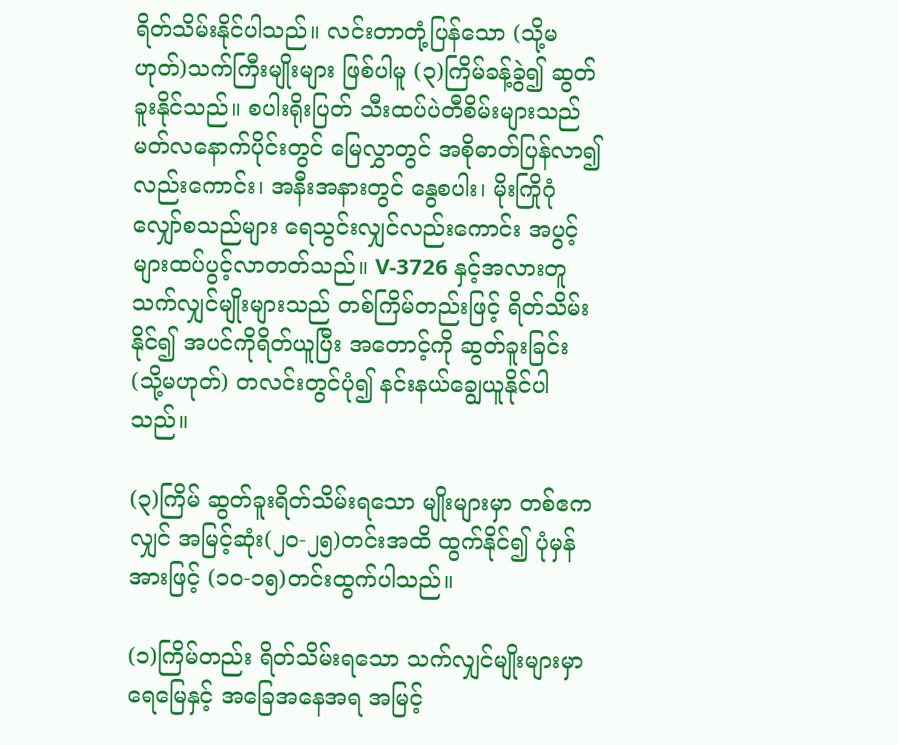ရိတ်သိမ်းနိုင်ပါသည်။ လင်းတာတုံ့ပြန်သော (သို့မဟုတ်)သက်ကြီးမျိုးများ ဖြစ်ပါမူ (၃)ကြိမ်ခန့်ခွဲ၍ ဆွတ်ခူးနိုင်သည်။ စပါးရိုးပြတ် သီးထပ်ပဲတီစိမ်းများသည် မတ်လနောက်ပိုင်းတွင် မြေလွှာတွင် အစိုဓာတ်ပြန်လာ၍လည်းကောင်း၊ အနီးအနားတွင် နွေစပါး၊ မိုးကြိုဂုံလျှော်စသည်များ ရေသွင်းလျှင်လည်းကောင်း အပွင့်များထပ်ပွင့်လာတတ်သည်။ V-3726 နှင့်အလားတူ သက်လျှင်မျိုးများသည် တစ်ကြိမ်တည်းဖြင့် ရိတ်သိမ်းနိုင်၍ အပင်ကိုရိတ်ယူပြီး အတောင့်ကို ဆွတ်ခူးခြင်း (သို့မဟုတ်) တလင်းတွင်ပုံ၍ နင်းနယ်ချွေယူနိုင်ပါသည်။

(၃)ကြိမ် ဆွတ်ခူးရိတ်သိမ်းရသော မျိုးများမှာ တစ်ဧကလျှင် အမြင့်ဆုံး(၂၀-၂၅)တင်းအထိ ထွက်နိုင်၍ ပုံမှန်အားဖြင့် (၁၀-၁၅)တင်းထွက်ပါသည်။

(၁)ကြိမ်တည်း ရိတ်သိမ်းရသော သက်လျှင်မျိုးများမှာ ရေမြေနှင့် အခြေအနေအရ အမြင့်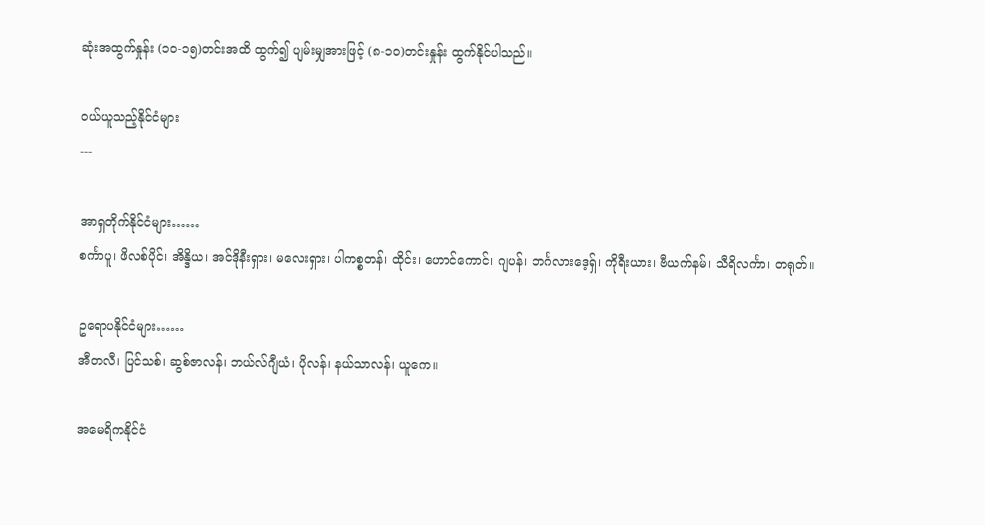ဆုံးအထွက်နှုန်း (၁၀-၁၅)တင်းအထိ ထွက်၍ ပျမ်းမျှအားဖြင့် (၈-၁၀)တင်းနှုန်း ထွက်နိုင်ပါသည်။

ဝယ်ယူသည့်နိုင်ငံများ
---

အာရှတိုက်နိုင်ငံများ……
စင်္ကာပူ၊ ဖိလစ်ပိုင်၊ အိန္ဒိယ၊ အင်ဒိုနီးရှား၊ မလေးရှား၊ ပါကစ္စတန်၊ ထိုင်း၊ ဟောင်ကောင်၊ ဂျပန်၊ ဘင်္ဂလားဒေ့ရှ်၊ ကိုရီးယား၊ ဗီယက်နမ်၊ သီရိလင်္ကာ၊ တရုတ်။

ဥရောပနိုင်ငံများ……
အီတလီ၊ ပြင်သစ်၊ ဆွစ်ဇာလန်၊ ဘယ်လ်ဂျီယံ၊ ပိုလန်၊ နယ်သာလန်၊ ယူကေ။

အမေရိကနိုင်ငံ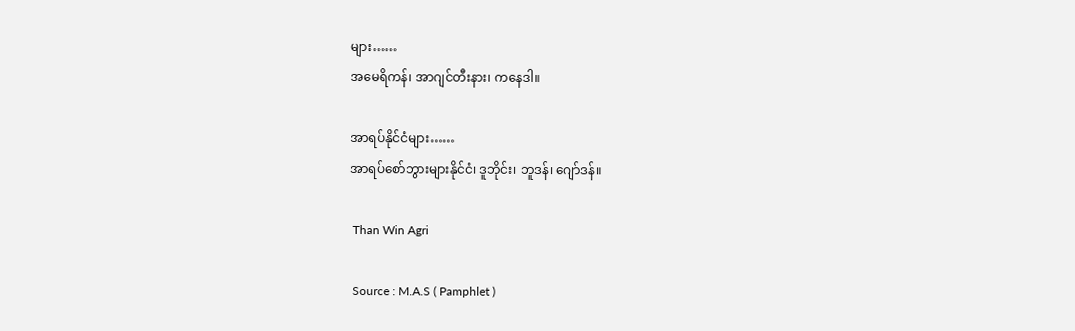များ……
အမေရိကန်၊ အာဂျင်တီးနား၊ ကနေဒါ။

အာရပ်နိုင်ငံများ……
အာရပ်စော်ဘွားများနိုင်ငံ၊ ဒူဘိုင်း၊ ဘူဒန်၊ ဂျော်ဒန်။

 Than Win Agri

 Source : M.A.S ( Pamphlet )